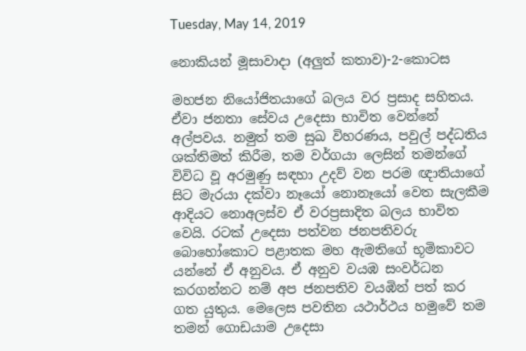Tuesday, May 14, 2019

නොකියන් මූසාවාදා (අලුත් කතාව)-2-කොටස

මහජන නියෝජිතයාගේ බලය වර ප්‍රසාද සහිතය. ඒවා ජනතා සේවය උදෙසා භාවිත වෙන්නේ අල්පවය. නමුත් තම සුඛ විහරණය, පවුල් පද්ධතිය ශක්තිමත් කිරීම, තම වර්ගයා ලෙසින් තමන්ගේ විවිධ වූ අරමුණු සඳහා උදව් වන පරම ඥාතියාගේ සිට මැරයා දක්වා නෑයෝ නොනෑයෝ වෙත සැලකීම ආදියට නොඅලස්ව ඒ වරප්‍රසාදිත බලය භාවිත වෙයි. රටක් උදෙසා පත්වන ජනපතිවරු බොහෝකොට පළාතක මහ ඇමතිගේ භූමිකාවට යන්නේ ඒ අනුවය. ඒ අනුව වයඹ සංවර්ධන කරගන්නට නම් අප ජනපතිව වයඹින් පත් කර ගත යුතුය. මෙලෙස පවතින යථාර්ථය හමුවේ තම තමන් ගොඩයාම උදෙසා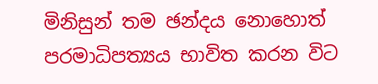මිනිසුන් තම ඡන්දය නොහොත් පරමාධිපත්‍යය භාවිත කරන විට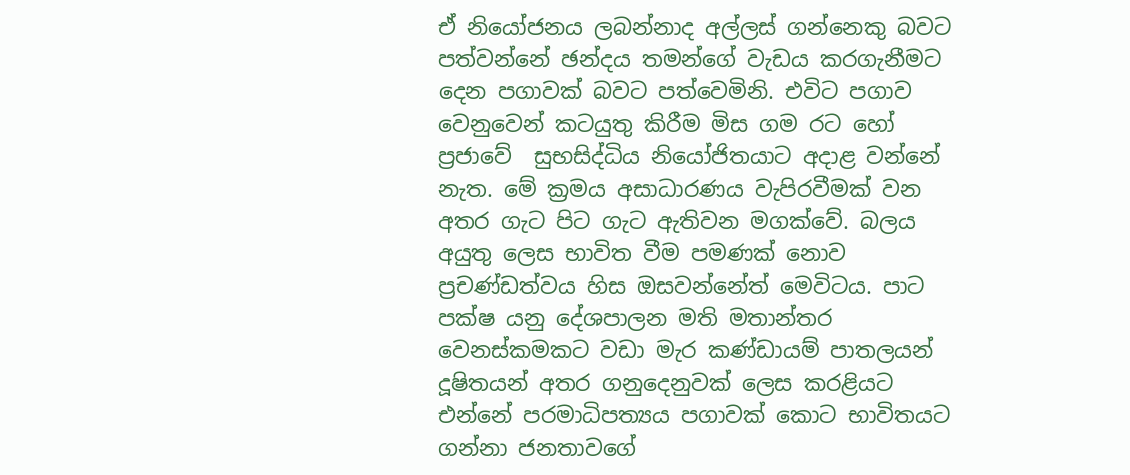ඒ නියෝජනය ලබන්නාද අල්ලස් ගන්නෙකු බවට පත්වන්නේ ඡන්දය තමන්ගේ වැඩය කරගැනීමට දෙන පගාවක් බවට පත්වෙමිනි. එවිට පගාව වෙනුවෙන් කටයුතු කිරීම මිස ගම රට හෝ ප්‍රජාවේ  සුභසිද්ධිය නියෝජිතයාට අදාළ වන්නේ නැත. මේ ක්‍රමය අසාධාරණය වැපිරවීමක් වන අතර ගැට පිට ගැට ඇතිවන මගක්වේ. බලය අයුතු ලෙස භාවිත වීම පමණක් නොව ප්‍රචණ්ඩත්වය හිස ඔසවන්නේත් මෙවිටය. පාට පක්ෂ යනු දේශපාලන මති මතාන්තර වෙනස්කමකට වඩා මැර කණ්ඩායම් පාතලයන් දූෂිතයන් අතර ගනුදෙනුවක් ලෙස කරළියට එන්නේ පරමාධිපත්‍යය පගාවක් කොට භාවිතයට ගන්නා ජනතාවගේ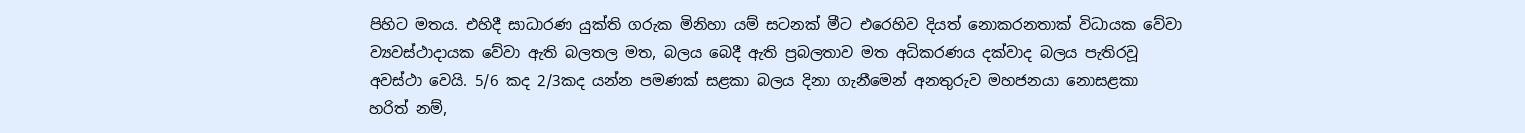පිහිට මතය. එහිදී සාධාරණ යුක්ති ගරුක මිනිහා යම් සටනක් මීට එරෙහිව දියත් නොකරනතාක් විධායක වේවා ව්‍යවස්ථාදායක වේවා ඇති බලතල මත, බලය බෙදී ඇති ප්‍රබලතාව මත අධිකරණය දක්වාද බලය පැතිරවූ අවස්ථා වෙයි. 5/6 කද 2/3කද යන්න පමණක් සළකා බලය දිනා ගැනීමෙන් අනතුරුව මහජනයා නොසළකා හරිත් නම්,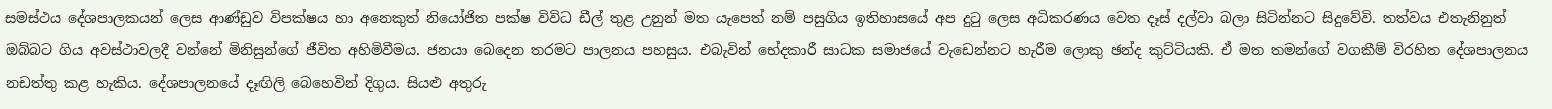සමස්ථය දේශපාලකයන් ලෙස ආණ්ඩුව විපක්ෂය හා අනෙකුත් නියෝජිත පක්ෂ විවිධ ඩීල් තුළ උනුන් මත යැපෙත් නම් පසුගිය ඉතිහාසයේ අප දුටු ලෙස අධිකරණය වෙත දෑස් දල්වා බලා සිටින්නට සිදුවේවි. තත්වය එතැනිනුත් ඔබ්බට ගිය අවස්ථාවලදී වන්නේ මිනිසුන්ගේ ජීවිත අහිමිවීමය. ජනයා බෙදෙන තරමට පාලනය පහසුය. එබැවින් භේදකාරී සාධක සමාජයේ වැඩෙන්නට හැරීම ලොකු ඡන්ද කුට්ටියකි. ඒ මත තමන්ගේ වගකීම් විරහිත දේශපාලනය නඩත්තු කළ හැකිය. දේශපාලනයේ දෑඟිලි බෙහෙවින් දිගුය. සියළු අතුරු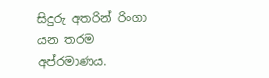සිදුරු අතරින් රිංගා යන තරම අප්රමාණය.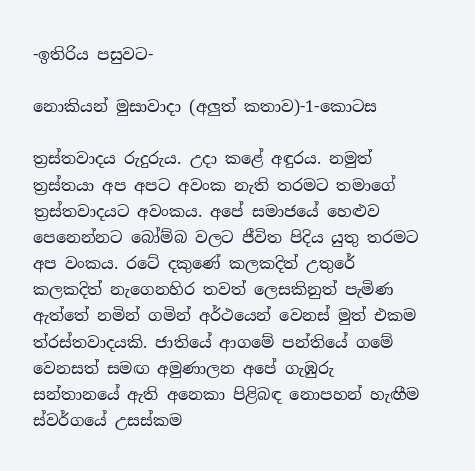-ඉතිරිය පසුවට-

නොකියන් මුසාවාදා (අලුත් කතාව)-1-කොටස

ත්‍රස්තවාදය රුදුරුය. උදා කළේ අඳුරය. නමුත් ත්‍රස්තයා අප අපට අවංක නැති තරමට තමාගේ ත්‍රස්තවාදයට අවංකය. අපේ සමාජයේ හෙළුව පෙනෙන්නට බෝම්බ වලට ජීවිත පිදිය යුතු තරමට අප වංකය. රටේ දකුණේ කලකදිත් උතුරේ කලකදිත් නැගෙනහිර තවත් ලෙසකිනුත් පැමිණ ඇත්තේ නමින් ගමින් අර්ථයෙන් වෙනස් මුත් එකම ත්රස්තවාදයකි. ජාතියේ ආගමේ පන්තියේ ගමේ වෙනසත් සමඟ අමුණාලන අපේ ගැඹුරු සන්තානයේ ඇති අනෙකා පිළිබඳ නොපහන් හැඟීම ස්වර්ගයේ උසස්කම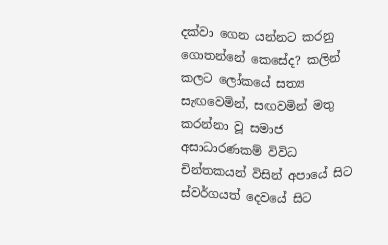දක්වා ගෙන යන්නට කරනු ගොතන්නේ කෙසේද? කලින් කලට ලෝකයේ සත්‍ය සැඟවෙමින්, සඟවමින් මතු කරන්නා වූ සමාජ අසාධාරණකම් විවිධ චින්තකයන් විසින් අපායේ සිට ස්වර්ගයත් දෙවයේ සිට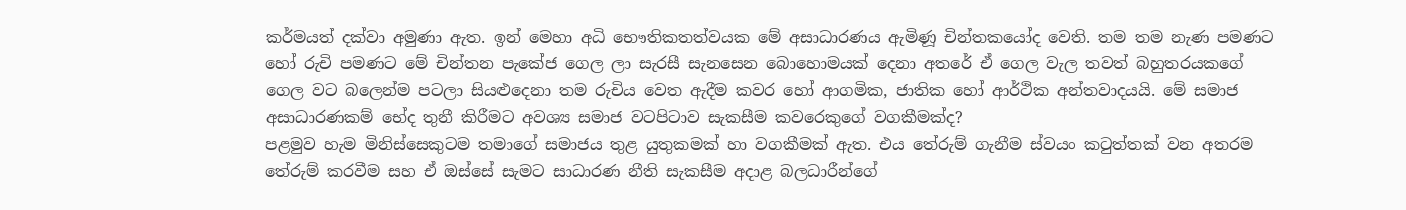කර්මයත් දක්වා අමුණා ඇත. ඉන් මෙහා අධි භෞතිකතත්වයක මේ අසාධාරණය ඇමිණූ චින්තකයෝද වෙති. තම තම නැණ පමණට හෝ රුචි පමණට මේ චින්තන පැකේජ ගෙල ලා සැරසී සැනසෙන බොහොමයක් දෙනා අතරේ ඒ ගෙල වැල තවත් බහුතරයකගේ ගෙල වට බලෙන්ම පටලා සියළුදෙනා තම රුචිය වෙත ඇදීම කවර හෝ ආගමික, ජාතික හෝ ආර්ථික අන්තවාදයයි. මේ සමාජ අසාධාරණකම් භේද තුනී කිරීමට අවශ්‍ය සමාජ වටපිටාව සැකසීම කවරෙකුගේ වගකීමක්ද?
පළමුව හැම මිනිස්සෙකුටම තමාගේ සමාජය තුළ යුතුකමක් හා වගකීමක් ඇත. එය තේරුම් ගැනීම ස්වයං කටුත්තක් වන අතරම තේරුම් කරවීම සහ ඒ ඔස්සේ සැමට සාධාරණ නීති සැකසීම අදාළ බලධාරීන්ගේ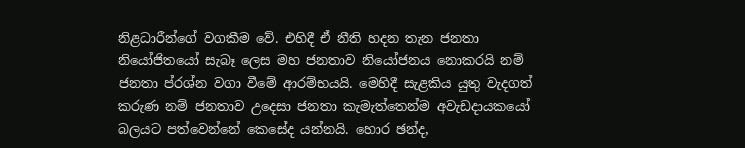නිළධාරීන්ගේ වගකීම වේ. එහිදී ඒ නීති හදන තැන ජනතා නියෝජිතයෝ සැබෑ ලෙස මහ ජනතාව නියෝජනය නොකරයි නම් ජනතා ප්රශ්න වගා වීමේ ආරම්භයයි. මෙහිදී සැළකිය යුතු වැදගත් කරුණ නම් ජනතාව උදෙසා ජනතා කැමැත්තෙන්ම අවැඩදායකයෝ බලයට පත්වෙන්නේ කෙසේද යන්නයි. හොර ඡන්ද,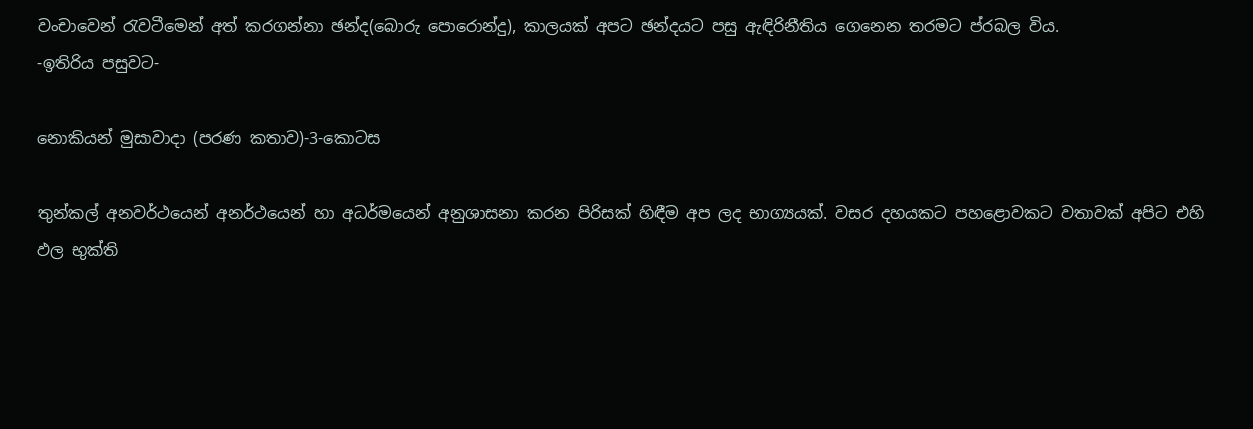වංචාවෙන් රැවටීමෙන් අත් කරගන්නා ඡන්ද(බොරු පොරොන්දු), කාලයක් අපට ඡන්දයට පසු ඇඳිරිනීතිය ගෙනෙන තරමට ප්රබල විය.
-ඉතිරිය පසුවට-

නොකියන් මුසාවාදා (පරණ කතාව)-3-කොටස

තුන්කල් අනවර්ථයෙන් අනර්ථයෙන් හා අධර්මයෙන් අනුශාසනා කරන පිරිසක් හිඳීම අප ලද භාග්‍යයක්. වසර දහයකට පහළොවකට වතාවක් අපිට එහි ඵල භුක්ති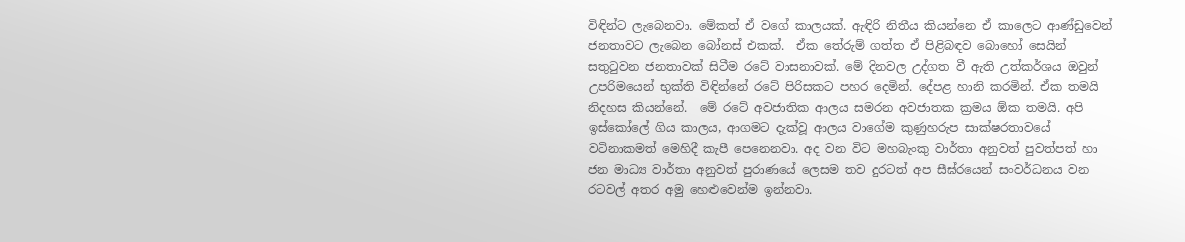විඳින්ට ලැබෙනවා. මේකත් ඒ වගේ කාලයක්. ඇඳිරි නිතීය කියන්නෙ ඒ කාලෙට ආණ්ඩුවෙන් ජනතාවට ලැබෙන බෝනස් එකක්.  ඒක තේරුම් ගත්ත ඒ පිළිබඳව බොහෝ සෙයින් සතුටුවන ජනතාවක් සිටීම රටේ වාසනාවක්. මේ දිනවල උද්ගත වී ඇති උත්කර්ශය ඔවුන් උපරිමයෙන් භුක්ති විඳින්නේ රටේ පිරිසකට පහර දෙමින්. දේපළ හානි කරමින්. ඒක තමයි නිදහස කියන්නේ.  මේ රටේ අවජාතික ආලය සමරන අවජාතක ක්‍රමය ඕක තමයි. අපි ඉස්කෝලේ ගිය කාලය, ආගමට දැක්වූ ආලය වාගේම කුණුහරුප සාක්ෂරතාවයේ වටිනාකමත් මෙහිදී කැපී පෙනෙනවා. අද වන විට මහබැංකු වාර්තා අනුවත් පුවත්පත් හා ජන මාධ්‍ය වාර්තා අනුවත් පුරාණයේ ලෙසම තව දුරටත් අප සීඝ්රයෙන් සංවර්ධනය වන රටවල් අතර අමු හෙළුවෙන්ම ඉන්නවා.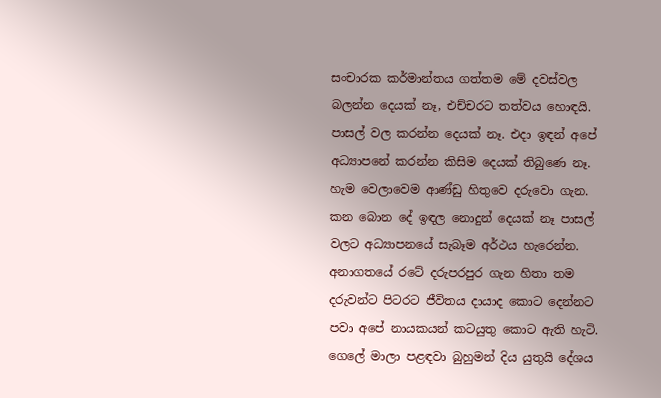සංචාරක කර්මාන්තය ගත්තම මේ දවස්වල බලන්න දෙයක් නෑ, එච්චරට තත්වය හොඳයි. පාසල් වල කරන්න දෙයක් නෑ. එදා ඉඳන් අපේ අධ්‍යාපනේ කරන්න කිසිම දෙයක් තිබුණෙ නෑ. හැම වෙලාවෙම ආණ්ඩු හිතුවෙ දරුවො ගැන. කන බොන දේ ඉඳල නොදුන් දෙයක් නෑ පාසල් වලට අධ්‍යාපනයේ සැබෑම අර්ථය හැරෙන්න. අනාගතයේ රටේ දරුපරපුර ගැන හිතා තම දරුවන්ට පිටරට ජීවිතය දායාද කොට දෙන්නට පවා අපේ නායකයන් කටයුතු කොට ඇති හැටි. ගෙලේ මාලා පළඳවා බුහුමන් දිය යුතුයි දේශය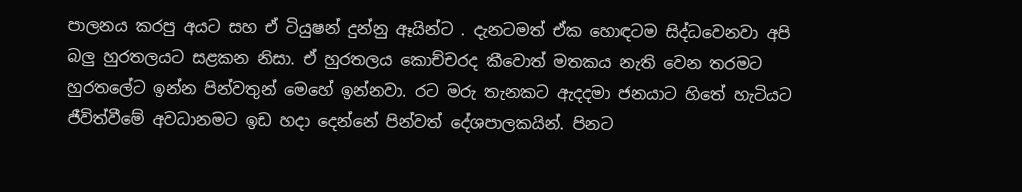පාලනය කරපු අයට සහ ඒ ටියුෂන් දුන්නු ඈයින්ට . දැනටමත් ඒක හොඳටම සිද්ධවෙනවා අපි බලු හුරතලයට සළකන නිසා. ඒ හුරතලය කොච්චරද කීවොත් මතකය නැති වෙන තරමට හුරතලේට ඉන්න පින්වතුන් මෙහේ ඉන්නවා. රට මරු තැනකට ඇදදමා ජනයාට හිතේ හැටියට ජීවිත්වීමේ අවධානමට ඉඩ හදා දෙන්නේ පින්වත් දේශපාලකයින්. පිනට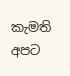කැමති අපට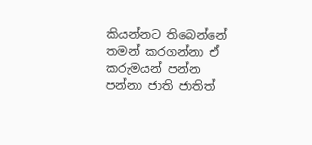කියන්නට තිබෙන්නේ තමන් කරගන්නා ඒ කරුමයන් පන්න පන්නා ජාති ජාතිත්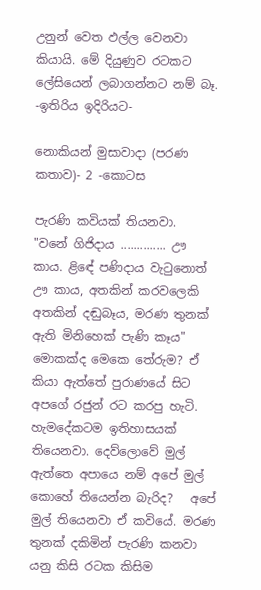උනුන් වෙත ඵල්ල වෙනවා කියායි. මේ දියුණුව රටකට ලේසියෙන් ලබාගන්නට නම් බෑ.
-ඉතිරිය ඉදිරියට-

නොකියන් මුසාවාදා (පරණ කතාව)- 2 -කොටස

පැරණි කවියක් තියනවා.
"වනේ ගිජිදාය .............. ඌ කාය. ළිඳේ පණිදාය වැටුනොත් ඌ කාය, අතකින් කරවලෙකි අතකින් දඬුබෑය, මරණ තුනක් ඇති මිනිහෙක් පැණි කෑය"
මොකක්ද මෙකෙ තේරුම? ඒ කියා ඇත්තේ පුරාණයේ සිට අපගේ රජුන් රට කරපු හැටි.
හැමදේකටම ඉතිහාසයක් තියෙනවා. දෙව්ලොවේ මුල් ඇත්තෙ අපායෙ නම් අපේ මුල් කොහේ තියෙන්න බැරිද?   අපේ මුල් තියෙනවා ඒ කවියේ. මරණ තුනක් දකිමින් පැරණි කනවා යනු කිසි රටක කිසිම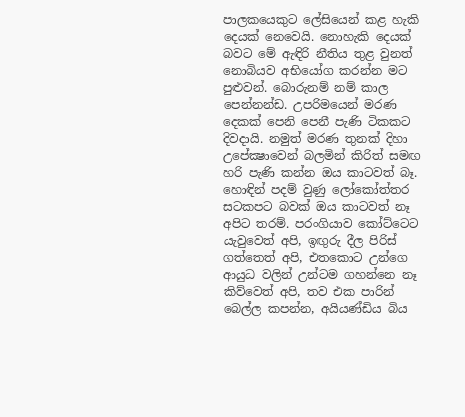පාලකයෙකුට ලේසියෙන් කළ හැකි දෙයක් නෙවෙයි. නොහැකි දෙයක් බවට මේ ඇඳිරි නීතිය තුළ වුනත් නොබියව අභියෝග කරන්න මට පුළුවන්. බොරුනම් නම් කාල පෙන්නන්ඩ. උපරිමයෙන් මරණ දෙකක් පෙනි පෙනී පැණි ටිකකට දිවදායි. නමුත් මරණ තුනක් දිහා උපේක්‍ෂාවෙන් බලමින් කිරිත් සමඟ හරි පැණි කන්න ඔය කාටවත් බෑ. හොඳින් පදම් වුණු ලෝකෝත්තර සටකපට බවක් ඔය කාටවත් නෑ අපිට තරම්. පරංගියාව කෝට්ටෙට යැවුවෙත් අපි, ඉඟුරු දීල පිරිස් ගත්තෙත් අපි, එතකොට උන්ගෙ ආයුධ වලින් උන්ටම ගහන්නෙ නෑ කිව්වෙත් අපි, තව එක පාරින් බෙල්ල කපන්න, අයියණ්ඩිය බිය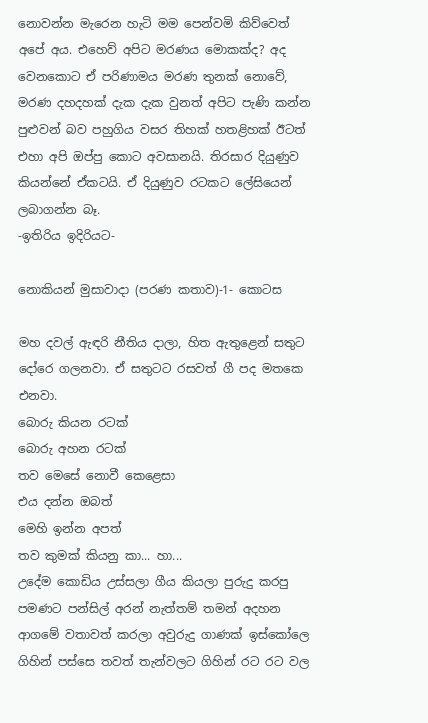නොවන්න මැරෙන හැටි මම පෙන්වමි කිව්වෙත් අපේ අය. එහෙව් අපිට මරණය මොකක්ද? අද වෙනකොට ඒ පරිණාමය මරණ තුනක් නොවේ, මරණ දහදහක් දැක දැක වුනත් අපිට පැණි කන්න පුළුවන් බව පහුගිය වසර තිහක් හතළිහක් ඊටත් එහා අපි ඔප්පු කොට අවසානයි. තිරසාර දියුණුව කියන්නේ ඒකටයි. ඒ දියුණුව රටකට ලේසියෙන් ලබාගන්න බෑ.
-ඉතිරිය ඉදිරියට-

නොකියන් මුසාවාදා (පරණ කතාව)-1- කොටස

මහ දවල් ඇඳරි නීතිය දාලා, හිත ඇතුළෙන් සතුට  දෝරෙ ගලනවා. ඒ සතුටට රසවත් ගී පද මතකෙ එනවා.
බොරු කියන රටක්
බොරු අහන රටක්
තව මෙසේ නොවී කෙළෙසා
එය දන්න ඔබත්
මෙහි ඉන්න අපත්
තව කුමක් කියනු කා... හා...
උදේම කොඩිය උස්සලා ගීය කියලා පුරුදු කරපු පමණට පන්සිල් අරන් නැත්තම් තමන් අදහන ආගමේ වතාවත් කරලා අවුරුදු ගාණක් ඉස්කෝලෙ ගිහින් පස්සෙ තවත් තැන්වලට ගිහින් රට රට වල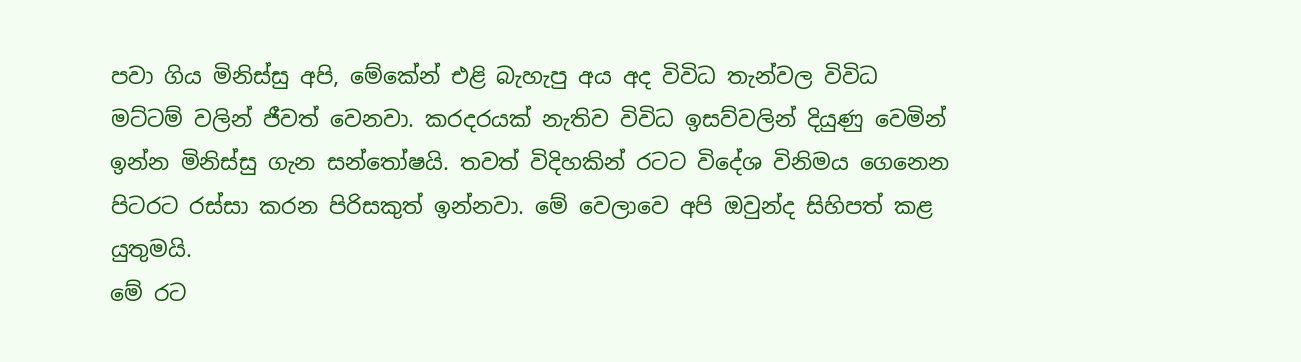පවා ගිය මිනිස්සු අපි, මේකේන් එළි බැහැපු අය අද විවිධ තැන්වල විවිධ මට්ටම් වලින් ජීවත් වෙනවා. කරදරයක් නැතිව විවිධ ඉසව්වලින් දියුණු වෙමින් ඉන්න මිනිස්සු ගැන සන්තෝෂයි. තවත් විදිහකින් රටට විදේශ විනිමය ගෙනෙන පිටරට රස්සා කරන පිරිසකුත් ඉන්නවා. මේ වෙලාවෙ අපි ඔවුන්ද සිහිපත් කළ යුතුමයි.
මේ රට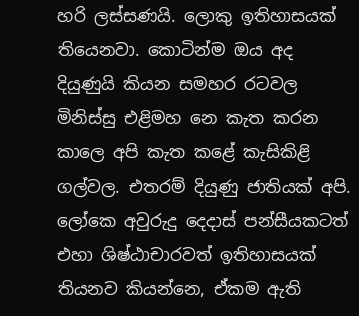හරි ලස්සණයි. ලොකු ඉතිහාසයක් තියෙනවා. කොටින්ම ඔය අද දියුණුයි කියන සමහර රටවල මිනිස්සු එළිමහ නෙ කැත කරන කාලෙ අපි කැත කළේ කැසිකිළි ගල්වල. එතරම් දියුණු ජාතියක් අපි. ලෝකෙ අවුරුදු දෙදාස් පන්සීයකටත් එහා ශිෂ්ඨාචාරවත් ඉතිහාසයක් තියනව කියන්නෙ, ඒකම ඇති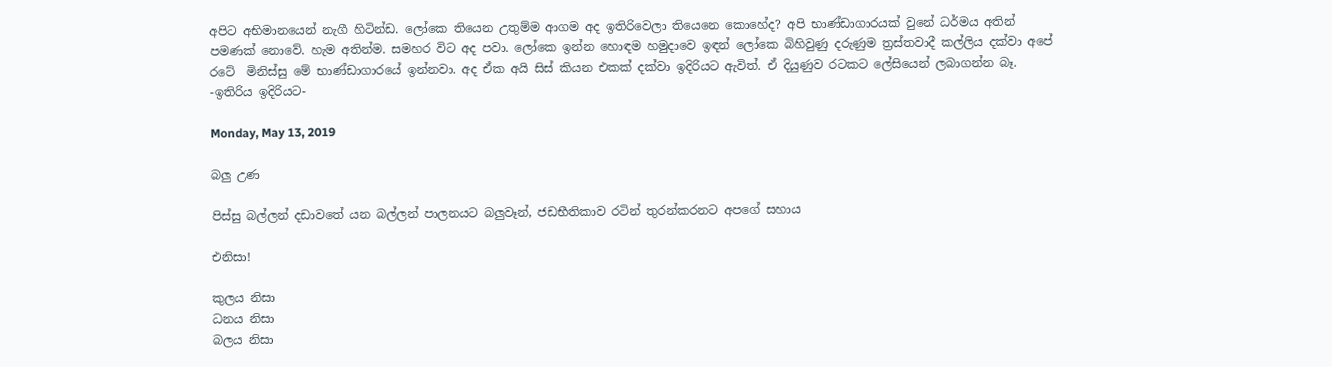අපිට අභිමානයෙන් නැගී හිටින්ඩ. ලෝකෙ තියෙන උතුම්ම ආගම අද ඉතිරිවෙලා තියෙනෙ කොහේද? අපි භාණ්ඩාගාරයක් වුනේ ධර්මය අතින් පමණක් නොවේ. හැම අතින්ම. සමහර විට අද පවා. ලෝකෙ ඉන්න හොඳම හමුදාවෙ ඉඳන් ලෝකෙ බිහිවුණු දරුණුම ත්‍රස්තවාදී කල්ලිය දක්වා අපේ රටේ  මිනිස්සු මේ භාණ්ඩාගාරයේ ඉන්නවා. අද ඒක අයි සිස් කියන එකක් දක්වා ඉදිරියට ඇවිත්. ඒ දියුණුව රටකට ලේසියෙන් ලබාගන්න බෑ.
-ඉතිරිය ඉදිරියට-

Monday, May 13, 2019

බලු උණ

පිස්සු බල්ලන් දඩාවතේ යන බල්ලන් පාලනයට බලුවෑන්, ජඩභීතිකාව රටින් තුරන්කරනට අපගේ සහාය

එනිසා!

කුලය නිසා
ධනය නිසා
බලය නිසා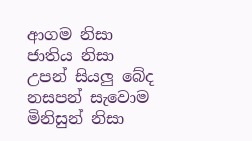ආගම නිසා
ජාතිය නිසා
උපන් සියලු බේද
නසපන් සැවොම
මිනිසුන් නිසා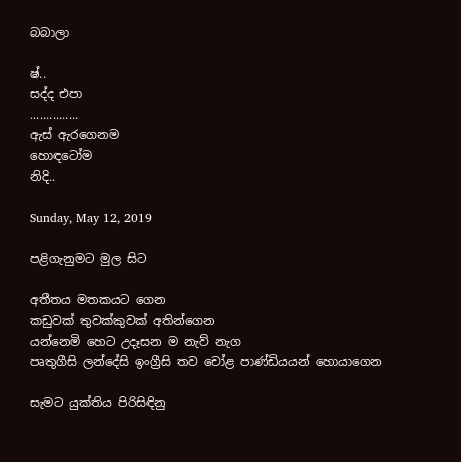බබාලා

ෂ්..
සද්ද එපා
...............
ඇස් ඇරගෙනම
හොඳටෝම
නිදි..

Sunday, May 12, 2019

පළිගැනුමට මුල සිට

අතීතය මතකයට ගෙන
කඩුවක් තුවක්කුවක් අතින්ගෙන
යන්නෙමි හෙට උදෑසන ම නැව් නැග
පෘතුගීසි ලන්දේසි ඉංග්‍රීසි තව චෝළ පාණ්ඩියයන් හොයාගෙන

සැමට යුක්තිය පිරිසිඳිනු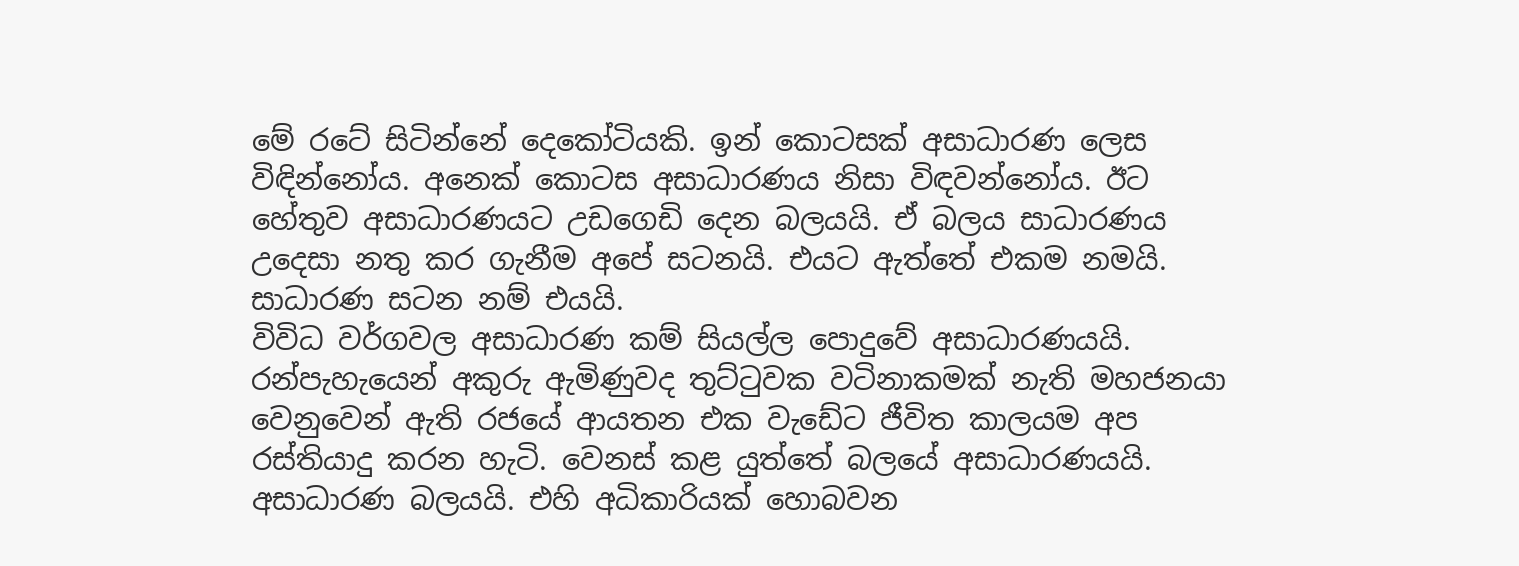මේ රටේ සිටින්නේ දෙකෝටියකි. ඉන් කොටසක් අසාධාරණ ලෙස විඳින්නෝය. අනෙක් කොටස අසාධාරණය නිසා විඳවන්නෝය. ඊට හේතුව අසාධාරණයට උඩගෙඩි දෙන බලයයි. ඒ බලය සාධාරණය උදෙසා නතු කර ගැනීම අපේ සටනයි. එයට ඇත්තේ එකම නමයි. සාධාරණ සටන නම් එයයි.
විවිධ වර්ගවල අසාධාරණ කම් සියල්ල පොදුවේ අසාධාරණයයි. රන්පැහැයෙන් අකුරු ඇමිණුවද තුට්ටුවක වටිනාකමක් නැති මහජනයා වෙනුවෙන් ඇති රජයේ ආයතන එක වැඩේට ජීවිත කාලයම අප රස්තියාදු කරන හැටි. වෙනස් කළ යුත්තේ බලයේ අසාධාරණයයි. අසාධාරණ බලයයි. එහි අධිකාරියක් හොබවන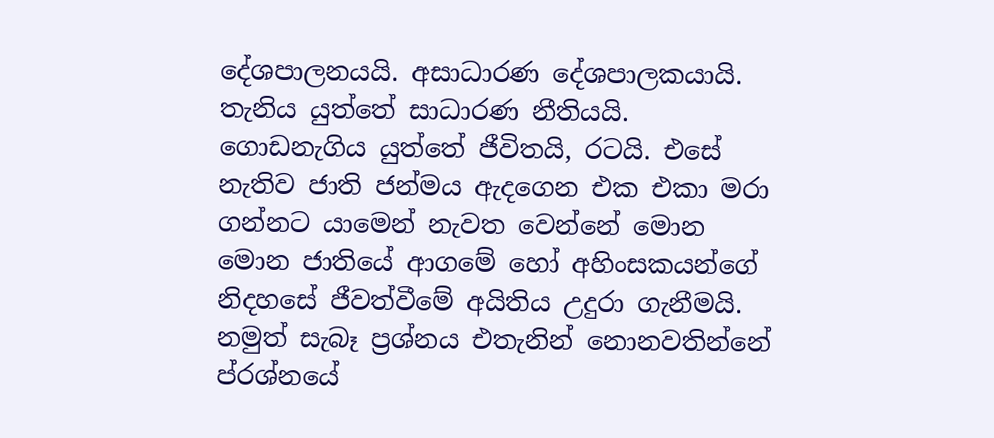දේශපාලනයයි. අසාධාරණ දේශපාලකයායි. තැනිය යුත්තේ සාධාරණ නීතියයි.  ගොඩනැගිය යුත්තේ ජීවිතයි, රටයි. එසේ නැතිව ජාති ජන්මය ඇදගෙන එක එකා මරා ගන්නට යාමෙන් නැවත වෙන්නේ මොන මොන ජාතියේ ආගමේ හෝ අහිංසකයන්ගේ නිදහසේ ජීවත්වීමේ අයිතිය උදුරා ගැනීමයි. නමුත් සැබෑ ප්‍රශ්නය එතැනින් නොනවතින්නේ ප්රශ්නයේ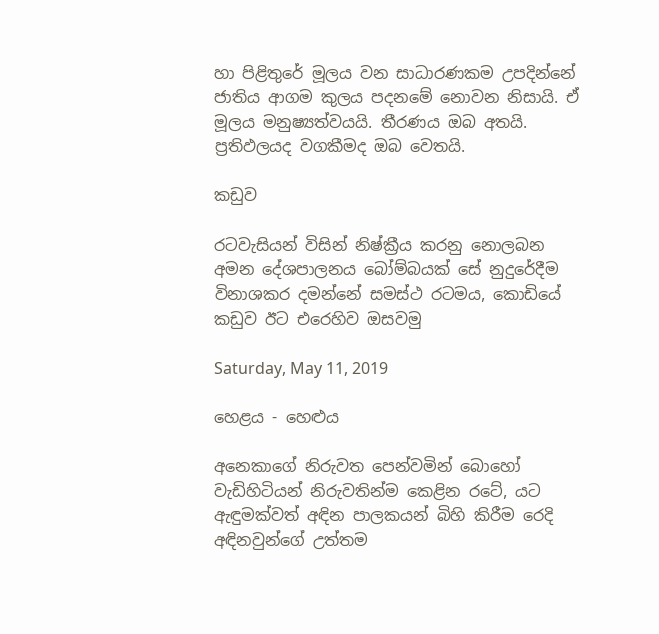හා පිළිතුරේ මූලය වන සාධාරණකම උපදින්නේ ජාතිය ආගම කුලය පදනමේ නොවන නිසායි. ඒ මූලය මනුෂ්‍යත්වයයි. තීරණය ඔබ අතයි. ප්‍රතිඵලයද වගකීමද ඔබ වෙතයි.

කඩුව

රටවැසියන් විසින් නිෂ්ක්‍රීය කරනු නොලබන අමන දේශපාලනය බෝම්බයක් සේ නුදුරේදීම විනාශකර දමන්නේ සමස්ථ රටමය, කොඩියේ කඩුව ඊට එරෙහිව ඔසවමු

Saturday, May 11, 2019

හෙළය - හෙළුය

අනෙකාගේ නිරුවත පෙන්වමින් බොහෝ වැඩිහිටියන් නිරුවතින්ම කෙළින රටේ, යට ඇඳුමක්වත් අඳින පාලකයන් බිහි කිරීම රෙදි අඳිනවුන්ගේ උත්තම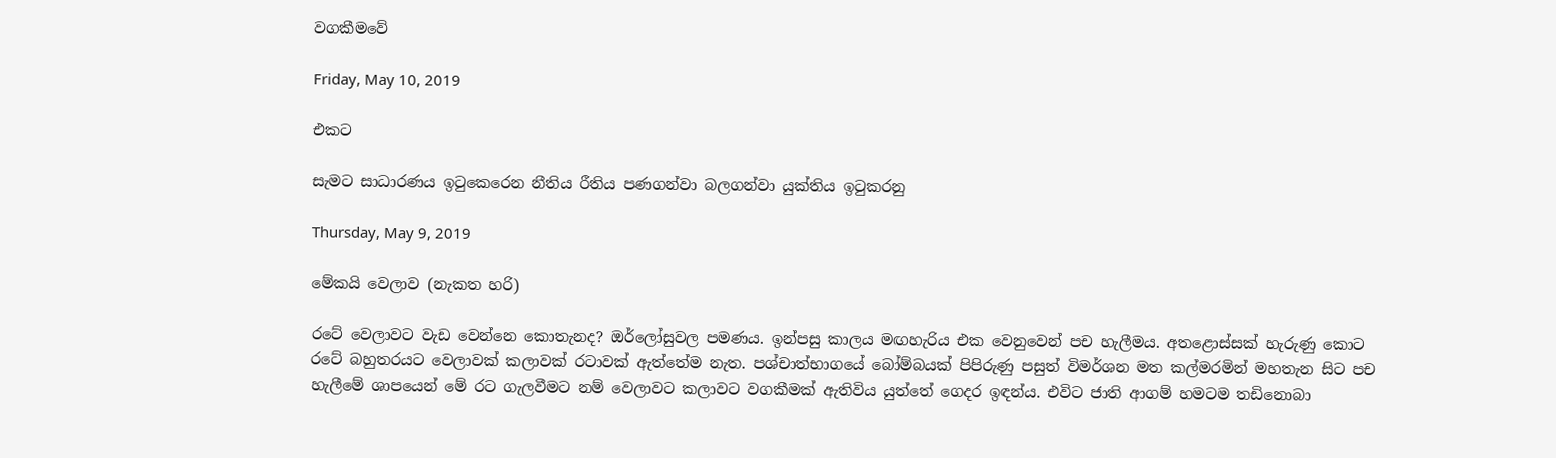වගකීමවේ

Friday, May 10, 2019

එකට

සැමට සාධාරණය ඉටුකෙරෙන නීතිය රීතිය පණගන්වා බලගන්වා යුක්තිය ඉටුකරනු

Thursday, May 9, 2019

මේකයි වෙලාව (නැකත හරි)

රටේ වෙලාවට වැඩ වෙන්නෙ කොතැනද? ඔර්ලෝසුවල පමණය. ඉන්පසු කාලය මඟහැරිය එක වෙනුවෙන් පච හැලීමය. අතළොස්සක් හැරුණු කොට රටේ බහුතරයට වෙලාවක් කලාවක් රටාවක් ඇත්තේම නැත. පශ්චාත්භාගයේ බෝම්බයක් පිපිරුණු පසුත් විමර්ශන මත කල්මරමින් මහතැන සිට පච හැලීමේ ශාපයෙන් මේ රට ගැලවීමට නම් වෙලාවට කලාවට වගකීමක් ඇතිවිය යුත්තේ ගෙදර ඉඳන්ය. එවිට ජාති ආගම් හමටම තඩිනොබා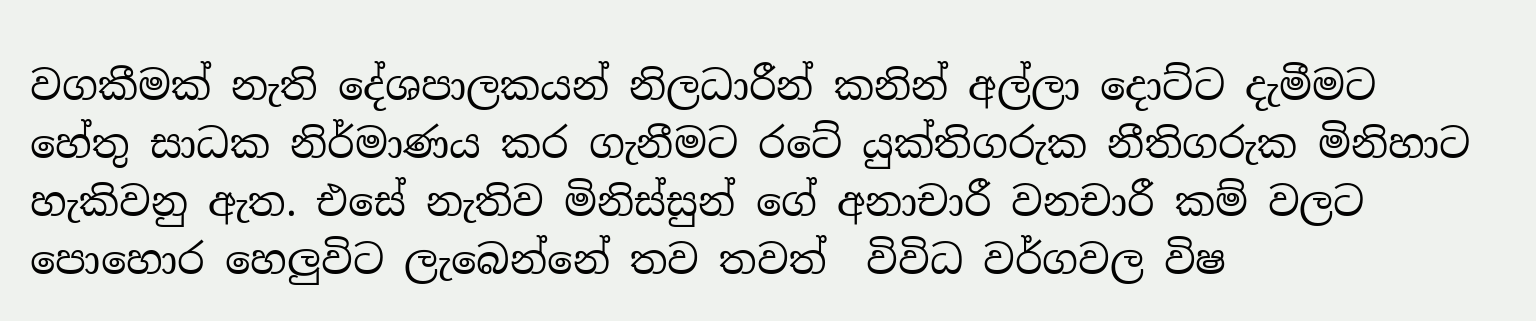වගකීමක් නැති දේශපාලකයන් නිලධාරීන් කනින් අල්ලා දොට්ට දැමීමට හේතු සාධක නිර්මාණය කර ගැනීමට රටේ යුක්තිගරුක නීතිගරුක මිනිහාට හැකිවනු ඇත. එසේ නැතිව මිනිස්සුන් ගේ අනාචාරී වනචාරී කම් වලට පොහොර හෙලුවිට ලැබෙන්නේ තව තවත්  විවිධ වර්ගවල විෂ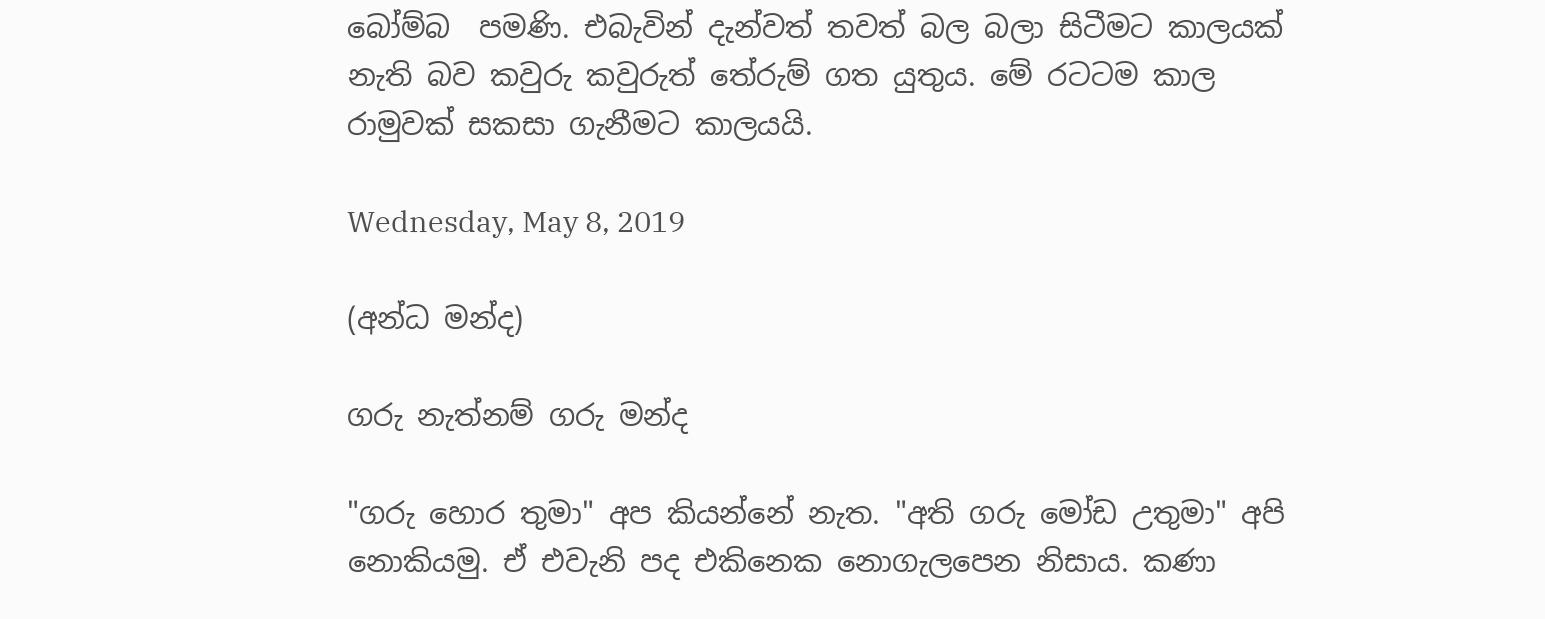බෝම්බ  පමණි. එබැවින් දැන්වත් තවත් බල බලා සිටීමට කාලයක් නැති බව කවුරු කවුරුත් තේරුම් ගත යුතුය. මේ රටටම කාල රාමුවක් සකසා ගැනීමට කාලයයි.

Wednesday, May 8, 2019

(අන්ධ මන්ද)

ගරු නැත්නම් ගරු මන්ද

"ගරු හොර තුමා" අප කියන්නේ නැත. "අති ගරු මෝඩ උතුමා" අපි නොකියමු. ඒ එවැනි පද එකිනෙක නොගැලපෙන නිසාය. කණා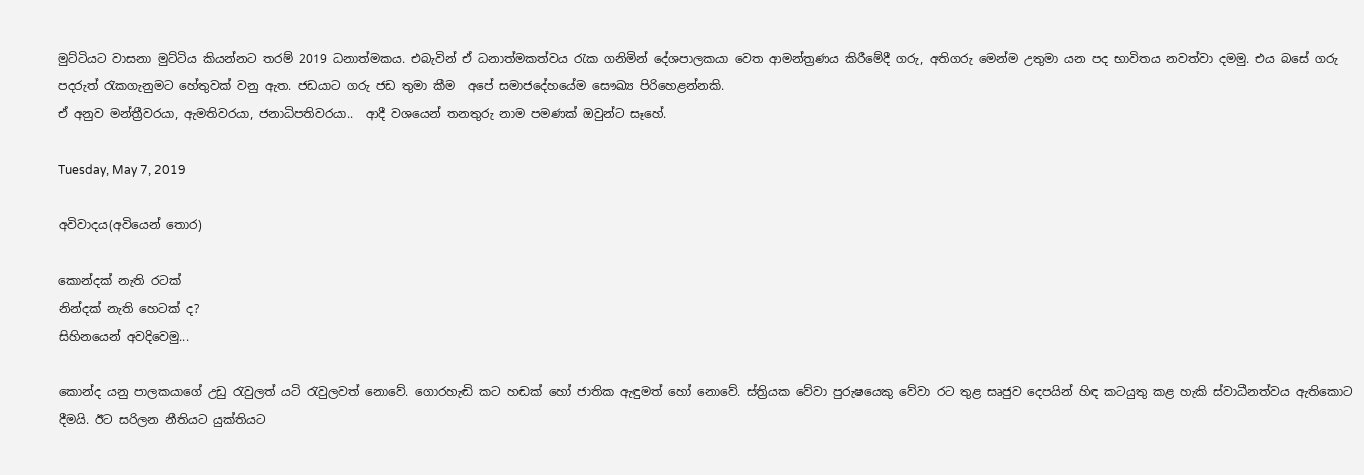මුට්ටියට වාසනා මුට්ටිය කියන්නට තරම් 2019 ධනාත්මකය. එබැවින් ඒ ධනාත්මකත්වය රැක ගනිමින් දේශපාලකයා වෙත ආමන්ත්‍රණය කිරීමේදී ගරු, අතිගරු මෙන්ම උතුමා යන පද භාවිතය නවත්වා දමමු. එය බසේ ගරු පදරුත් රැකගැනුමට හේතුවක් වනු ඇත. ජඩයාට ගරු ජඩ තුමා කීම  අපේ සමාජදේහයේම සෞඛ්‍ය පිරිහෙළන්නකි.
ඒ අනුව මන්ත්‍රීවරයා, ඇමතිවරයා, ජනාධිපතිවරයා..  ආදී වශයෙන් තනතුරු නාම පමණක් ඔවුන්ට සෑහේ.

Tuesday, May 7, 2019

අවිවාදය(අවියෙන් තොර)

කොන්දක් නැති රටක්
නින්දක් නැති හෙටක් ද?
සිහිනයෙන් අවදිවෙමු...

කොන්ද යනු පාලකයාගේ උඩු රැවුලත් යටි රැවුලවත් නොවේ. ගොරහැඬි කට හඬක් හෝ ජාතික ඇඳුමත් හෝ නොවේ. ස්ත්‍රියක වේවා පුරුෂයෙකු වේවා රට තුළ සෘජුව දෙපයින් හිඳ කටයුතු කළ හැකි ස්වාධීනත්වය ඇතිකොට දීමයි. ඊට සරිලන නීතියට යුක්තියට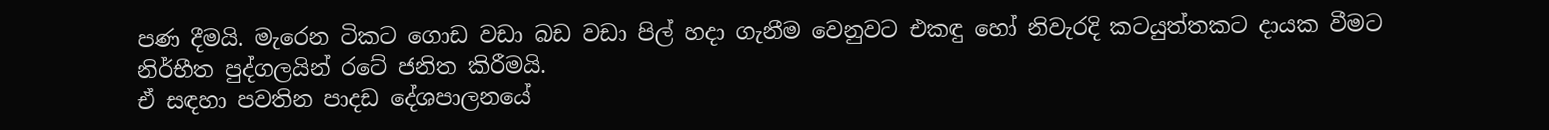පණ දීමයි. මැරෙන ටිකට ගොඩ වඩා බඩ වඩා පිල් හදා ගැනීම වෙනුවට එකඳු හෝ නිවැරදි කටයුත්තකට දායක වීමට නිර්භීත පුද්ගලයින් රටේ ජනිත කිරීමයි.
ඒ සඳහා පවතින පාදඩ දේශපාලනයේ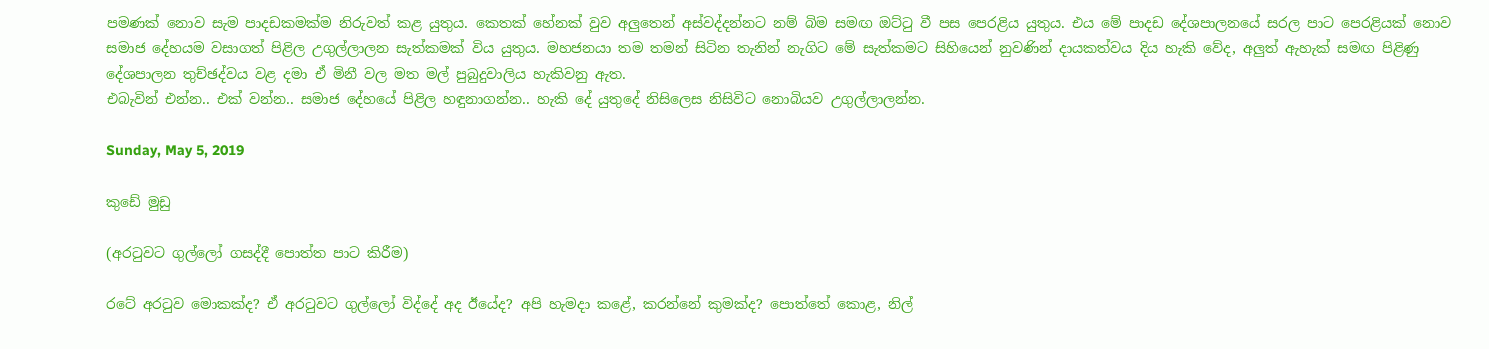පමණක් නොව සැම පාදඩකමක්ම නිරුවත් කළ යුතුය. කෙතක් හේනක් වුව අලුතෙන් අස්වද්දන්නට නම් බිම සමඟ ඔට්ටු වී පස පෙරළිය යුතුය. එය මේ පාදඩ දේශපාලනයේ සරල පාට පෙරළියක් නොව සමාජ දේහයම වසාගත් පිළිල උගුල්ලාලන සැත්කමක් විය යුතුය. මහජනයා තම තමන් සිටින තැනින් නැගිට මේ සැත්කමට සිහියෙන් නුවණින් දායකත්වය දිය හැකි වේද, අලුත් ඇහැක් සමඟ පිළිණු දේශපාලන තුච්ඡද්වය වළ දමා ඒ මිනී වල මත මල් පුබුදුවාලිය හැකිවනු ඇත.
එබැවින් එන්න.. එක් වන්න.. සමාජ දේහයේ පිළිල හඳුනාගන්න.. හැකි දේ යුතුදේ නිසිලෙස නිසිවිට නොබියව උගුල්ලාලන්න.

Sunday, May 5, 2019

කුඩේ මුඩු

(අරටුවට ගුල්ලෝ ගසද්දී පොත්ත පාට කිරීම)

රටේ අරටුව මොකක්ද? ඒ අරටුවට ගුල්ලෝ විද්දේ අද ඊයේද? අපි හැමදා කළේ, කරන්නේ කුමක්ද? පොත්තේ කොළ, නිල්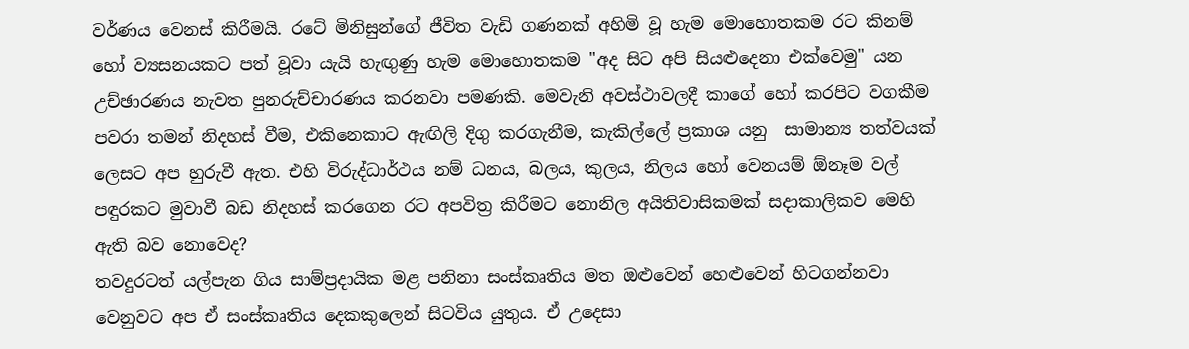වර්ණය වෙනස් කිරීමයි. රටේ මිනිසුන්ගේ ජීවිත වැඩි ගණනක් අහිමි වූ හැම මොහොතකම රට කිනම් හෝ ව්‍යසනයකට පත් වූවා යැයි හැඟුණු හැම මොහොතකම "අද සිට අපි සියළුදෙනා එක්වෙමු" යන උච්ඡාරණය නැවත පුනරුච්චාරණය කරනවා පමණකි. මෙවැනි අවස්ථාවලදී කාගේ හෝ කරපිට වගකීම පවරා තමන් නිදහස් වීම, එකිනෙකාට ඇඟිලි දිගු කරගැනීම, කැකිල්ලේ ප්‍රකාශ යනු  සාමාන්‍ය තත්වයක් ලෙසට අප හුරුවී ඇත. එහි විරුද්ධාර්ථය නම් ධනය, බලය, කුලය, නිලය හෝ වෙනයම් ඕනෑම වල් පඳුරකට මුවාවී බඩ නිදහස් කරගෙන රට අපවිත්‍ර කිරීමට නොනිල අයිතිවාසිකමක් සදාකාලිකව මෙහි ඇති බව නොවෙද?
තවදුරටත් යල්පැන ගිය සාම්ප්‍රදායික මළ පනිනා සංස්කෘතිය මත ඔළුවෙන් හෙළුවෙන් හිටගන්නවා වෙනුවට අප ඒ සංස්කෘතිය දෙකකුලෙන් සිටවිය යුතුය. ඒ උදෙසා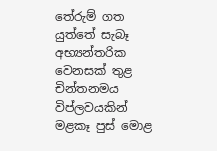තේරුම් ගත යුත්තේ සැබෑ අභ්‍යන්තරික වෙනසක් තුළ චින්තනමය විප්ලවයකින් මළකෑ පුස් මොළ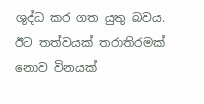ශුද්ධ කර ගත යුතු බවය. ඊට තත්වයක් තරාතිරමක් නොව විනයක්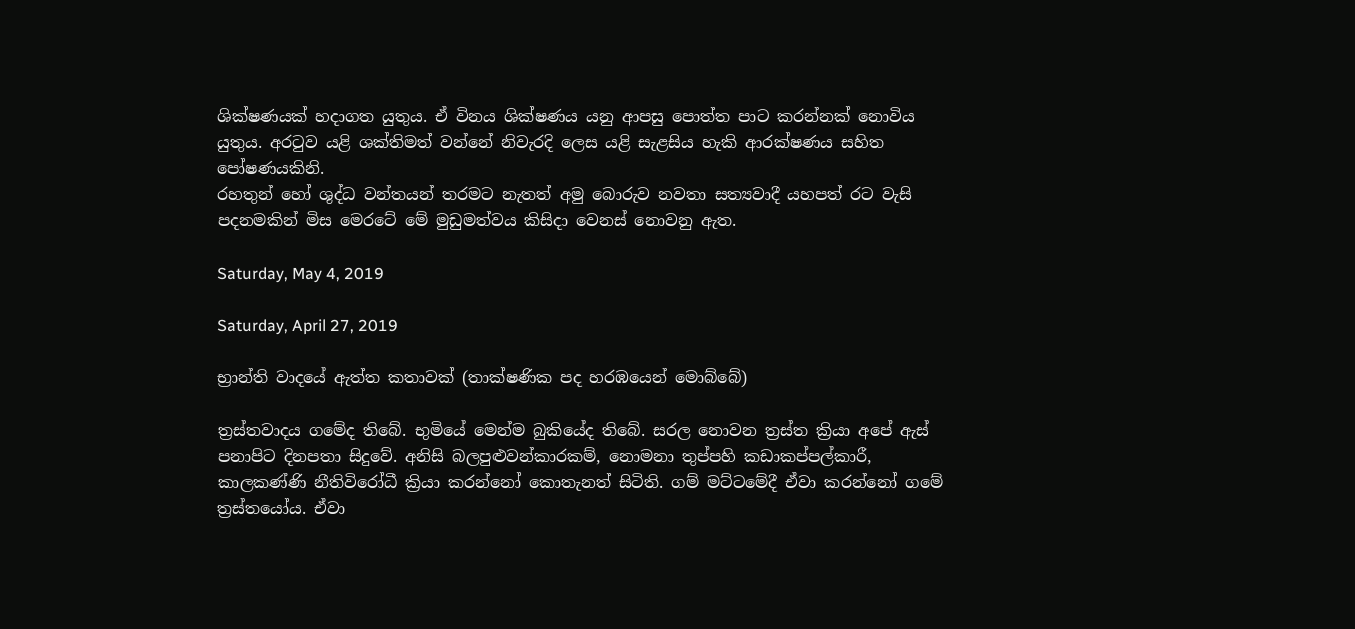ශික්ෂණයක් හදාගත යුතුය. ඒ විනය ශික්ෂණය යනු ආපසු පොත්ත පාට කරන්නක් නොවිය යුතුය. අරටුව යළි ශක්තිමත් වන්නේ නිවැරදි ලෙස යළි සැළසිය හැකි ආරක්ෂණය සහිත පෝෂණයකිනි.
රහතුන් හෝ ශුද්ධ වන්තයන් තරමට නැතත් අමු බොරුව නවතා සත්‍යවාදී යහපත් රට වැසි පදනමකින් මිස මෙරටේ මේ මුඩුමත්වය කිසිදා වෙනස් නොවනු ඇත.

Saturday, May 4, 2019

Saturday, April 27, 2019

භ්‍රාන්ති වාදයේ ඇත්ත කතාවක් (තාක්ෂණික පද හරඹයෙන් මොබ්බේ)

ත්‍රස්තවාදය ගමේද තිබේ. භුමියේ මෙන්ම බුකියේද තිබේ. සරල නොවන ත්‍රස්ත ක්‍රියා අපේ ඇස් පනාපිට දිනපතා සිදුවේ. අනිසි බලපුළුවන්කාරකම්, නොමනා තුප්පහි කඩාකප්පල්කාරී, කාලකණ්ණි නීතිවිරෝධී ක්‍රියා කරන්නෝ කොතැනත් සිටිති. ගම් මට්ටමේදී ඒවා කරන්නෝ ගමේ ත්‍රස්තයෝය. ඒවා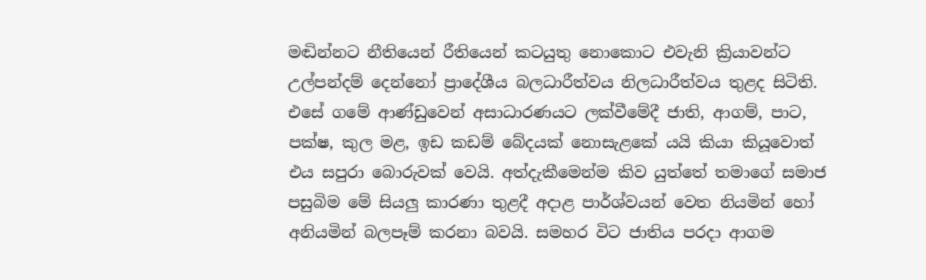මඬින්නට නීතියෙන් රීතියෙන් කටයුතු නොකොට එවැනි ක්‍රියාවන්ට උල්පන්දම් දෙන්නෝ ප්‍රාදේශීය බලධාරීත්වය නිලධාරීත්වය තුළද සිටිති. එසේ ගමේ ආණ්ඩුවෙන් අසාධාරණයට ලක්වීමේදී ජාති, ආගම්, පාට, පක්ෂ, කුල මළ, ඉඩ කඩම් බේදයක් නොසැළකේ යයි කියා කියූවොත් එය සපුරා බොරුවක් වෙයි. අත්දැකීමෙන්ම කිව යුත්තේ තමාගේ සමාජ පසුබිම මේ සියලු කාරණා තුළදී අදාළ පාර්ශ්වයන් වෙත නියමින් හෝ අනියමින් බලපෑම් කරනා බවයි. සමහර විට ජාතිය පරදා ආගම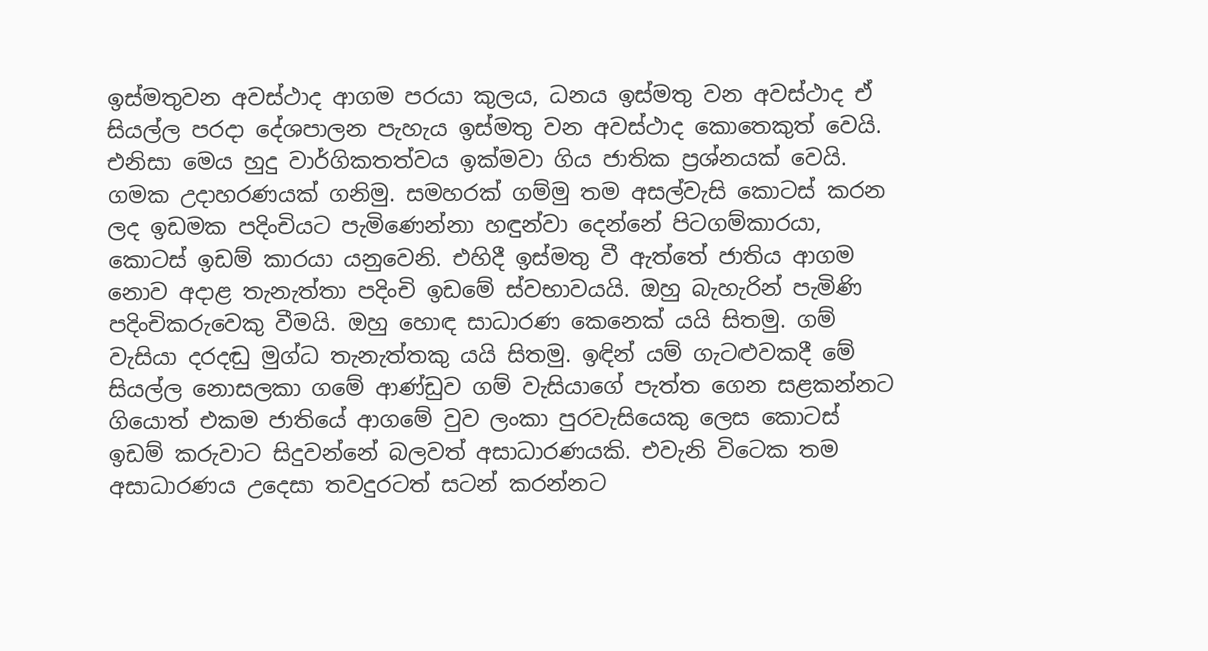ඉස්මතුවන අවස්ථාද ආගම පරයා කුලය, ධනය ඉස්මතු වන අවස්ථාද ඒ සියල්ල පරදා දේශපාලන පැහැය ඉස්මතු වන අවස්ථාද කොතෙකුත් වෙයි. එනිසා මෙය හුදු වාර්ගිකතත්වය ඉක්මවා ගිය ජාතික ප්‍රශ්නයක් වෙයි. ගමක උදාහරණයක් ගනිමු. සමහරක් ගම්මු තම අසල්වැසි කොටස් කරන ලද ඉඩමක පදිංචියට පැමිණෙන්නා හඳුන්වා දෙන්නේ පිටගම්කාරයා, කොටස් ඉඩම් කාරයා යනුවෙනි. එහිදී ඉස්මතු වී ඇත්තේ ජාතිය ආගම නොව අදාළ තැනැත්තා පදිංචි ඉඩමේ ස්වභාවයයි. ඔහු බැහැරින් පැමිණි පදිංචිකරුවෙකු වීමයි. ඔහු හොඳ සාධාරණ කෙනෙක් යයි සිතමු. ගම් වැසියා දරදඬු මුග්ධ තැනැත්තකු යයි සිතමු. ඉඳින් යම් ගැටළුවකදී මේ සියල්ල නොසලකා ගමේ ආණ්ඩුව ගම් වැසියාගේ පැත්ත ගෙන සළකන්නට ගියොත් එකම ජාතියේ ආගමේ වුව ලංකා පුරවැසියෙකු ලෙස කොටස් ඉඩම් කරුවාට සිදුවන්නේ බලවත් අසාධාරණයකි. එවැනි විටෙක තම අසාධාරණය උදෙසා තවදුරටත් සටන් කරන්නට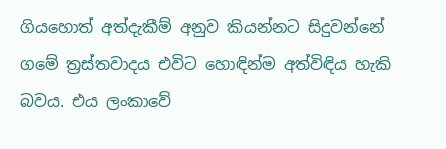ගියහොත් අත්දැකීම් අනුව කියන්නට සිදුවන්නේ ගමේ ත්‍රස්තවාදය එවිට හොඳින්ම අත්විඳිය හැකි බවය. එය ලංකාවේ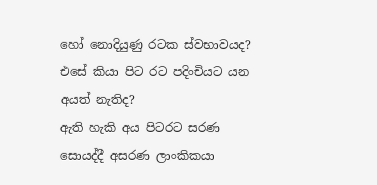හෝ නොදියුණු රටක ස්වභාවයද? එසේ කියා පිට රට පදිංචියට යන අයත් නැතිද?
ඇති හැකි අය පිටරට සරණ සොයද්දී අසරණ ලාංකිකයා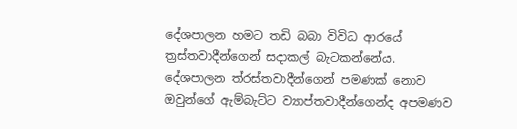දේශපාලන හමට තඩි බබා විවිධ ආරයේ ත්‍රස්තවාදීන්ගෙන් සදාකල් බැටකන්නේය. දේශපාලන ත්රස්තවාදීන්ගෙන් පමණක් නොව ඔවුන්ගේ ඇම්බැට්ට ව්‍යාප්තවාදීන්ගෙන්ද අපමණව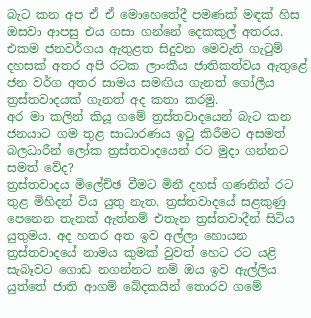බැට කන අප ඒ ඒ මොහෙතේදී පමණක් මඳක් හිස ඔසවා ආපසු එය ගසා ගන්නේ දෙකකුල් අතරය.
එකම ජනවර්ගය ඇතුළත සිදුවන මෙවැනි ගැටුම් දහසක් අතර අපි රටක ලාංකීය ජාතිකත්වය ඇතුළේ ජන වර්ග අතර සාමය සමඟිය ගැනත් ගෝලීය ත්‍රස්තවාදයක් ගැනත් අද කතා කරමු.
අර මා කලින් කියූ ගමේ ත්‍රස්තවාදයෙන් බැට කන ජනයාට ගම තුළ සාධාරණය ඉටු කිරීමට අසමත් බලධාරීන් ලෝක ත්‍රස්තවාදයෙන් රට මුදා ගන්නට සමත් වේද?
ත්‍රස්තවාදය මිලේච්ඡ වීමට මිනී දහස් ගණනින් රට තුළ මිහිදන් විය යුතු නැත. ත්‍රස්තවාදයේ සළකුණු පෙනෙන තැනක් ඇත්නම් එතැන ත්‍රස්තවාදීන් සිටිය යුතුමය. අද හතර අත ඉව අල්ලා හොයන ත්‍රස්තවාදයේ නාමය කුමක් වුවත් හෙට රට යළි සැබෑවට ගොඩ නගන්නට නම් ඔය ඉව ඇල්ලිය යුත්තේ ජාති ආගම් බේදකයින් තොරව ගමේ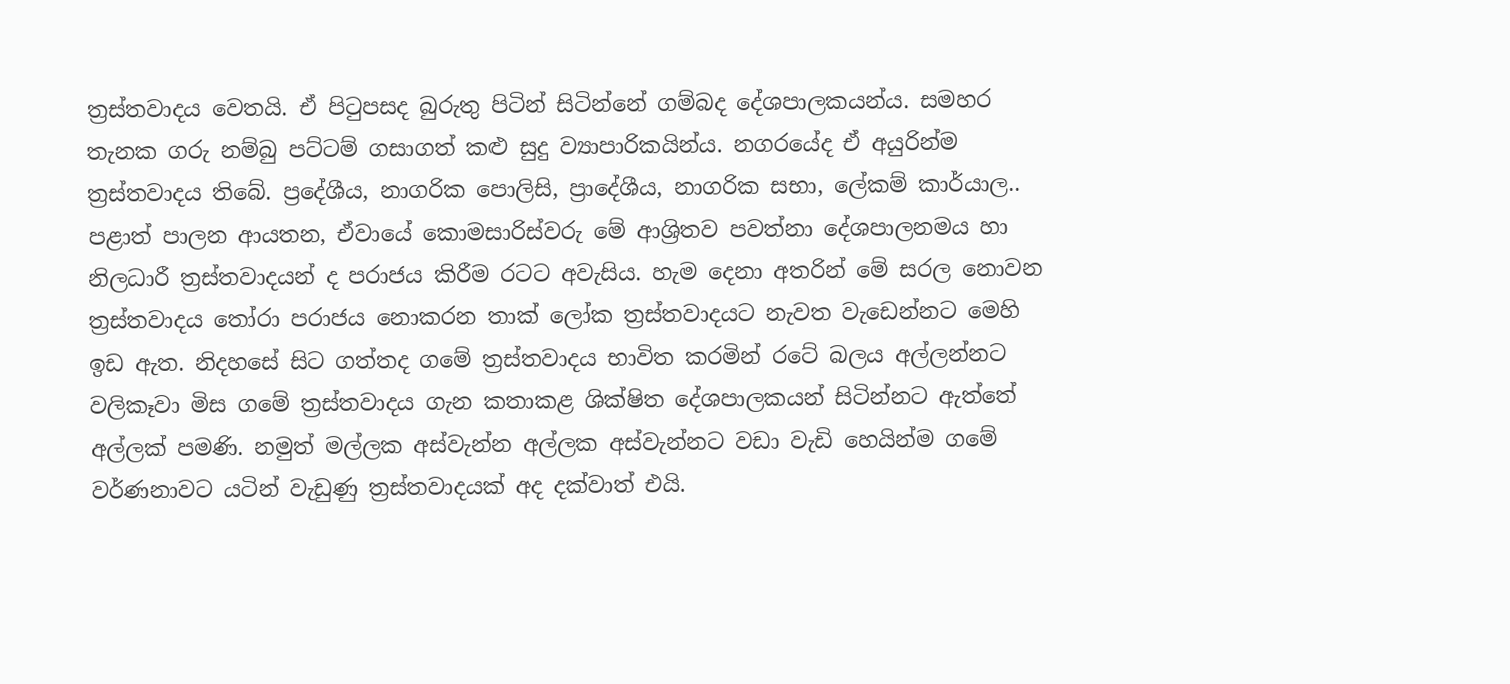ත්‍රස්තවාදය වෙතයි. ඒ පිටුපසද බුරුතු පිටින් සිටින්නේ ගම්බද දේශපාලකයන්ය. සමහර තැනක ගරු නම්බු පට්ටම් ගසාගත් කළු සුදු ව්‍යාපාරිකයින්ය. නගරයේද ඒ අයුරින්ම ත්‍රස්තවාදය තිබේ. ප්‍රදේශීය, නාගරික පොලිසි, ප්‍රාදේශීය, නාගරික සභා, ලේකම් කාර්යාල.. පළාත් පාලන ආයතන, ඒවායේ කොමසාරිස්වරු මේ ආශ්‍රිතව පවත්නා දේශපාලනමය හා නිලධාරී ත්‍රස්තවාදයන් ද පරාජය කිරීම රටට අවැසිය. හැම දෙනා අතරින් මේ සරල නොවන ත්‍රස්තවාදය තෝරා පරාජය නොකරන තාක් ලෝක ත්‍රස්තවාදයට නැවත වැඩෙන්නට මෙහි ඉඩ ඇත. නිදහසේ සිට ගත්තද ගමේ ත්‍රස්තවාදය භාවිත කරමින් රටේ බලය අල්ලන්නට වලිකෑවා මිස ගමේ ත්‍රස්තවාදය ගැන කතාකළ ශික්ෂිත දේශපාලකයන් සිටින්නට ඇත්තේ අල්ලක් පමණි. නමුත් මල්ලක අස්වැන්න අල්ලක අස්වැන්නට වඩා වැඩි හෙයින්ම ගමේ වර්ණනාවට යටින් වැඩුණු ත්‍රස්තවාදයක් අද දක්වාත් එයි.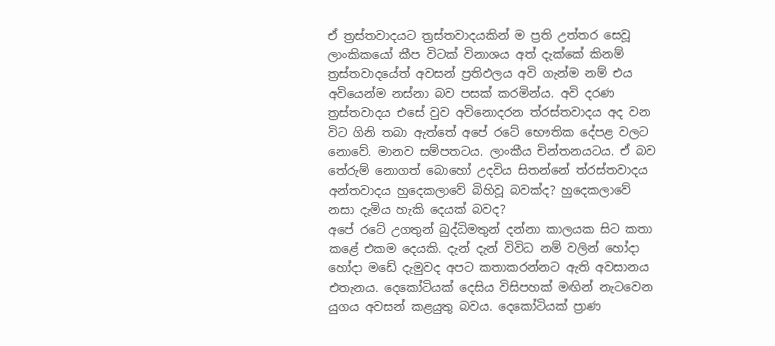ඒ ත්‍රස්තවාදයට ත්‍රස්තවාදයකින් ම ප්‍රති උත්තර සෙවූ ලාංකිකයෝ කීප විටක් විනාශය අත් දැක්කේ කිනම් ත්‍රස්තවාදයේත් අවසන් ප්‍රතිඵලය අවි ගැන්ම නම් එය අවියෙන්ම නස්නා බව පසක් කරමින්ය. අවි දරණ ත්‍රස්තවාදය එසේ වුව අවිනොදරන ත්රස්තවාදය අද වන විට ගිනි තබා ඇත්තේ අපේ රටේ භෞතික දේපළ වලට නොවේ. මානව සම්පතටය. ලාංකීය චින්තනයටය. ඒ බව තේරුම් නොගත් බොහෝ උදවිය සිතන්නේ ත්රස්තවාදය අන්තවාදය හුදෙකලාවේ බිහිවූ බවක්ද? හුදෙකලාවේ නසා දැමිය හැකි දෙයක් බවද?
අපේ රටේ උගතුන් බුද්ධිමතුන් දන්නා කාලයක සිට කතා කළේ එකම දෙයකි. දැන් දැන් විවිධ නම් වලින් හෝදා හෝදා මඩේ දැමුවද අපට කතාකරන්නට ඇති අවසානය එතැනය. දෙකෝටියක් දෙසිය විසිපහක් මඟින් නැටවෙන යුගය අවසන් කළයුතු බවය. දෙකෝටියක් ප්‍රාණ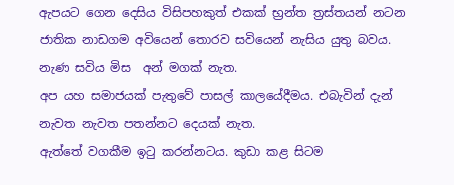ඇපයට ගෙන දෙසිය විසිපහකුත් එකක් භ්‍රන්ත ත්‍රස්තයන් නටන ජාතික නාඩගම අවියෙන් තොරව සවියෙන් නැසිය යුතු බවය. නැණ සවිය මිස  අන් මගක් නැත.
අප යහ සමාජයක් පැතුවේ පාසල් කාලයේදීමය. එබැවින් දැන් නැවත නැවත පතන්නට දෙයක් නැත.
ඇත්තේ වගකීම ඉටු කරන්නටය. කුඩා කළ සිටම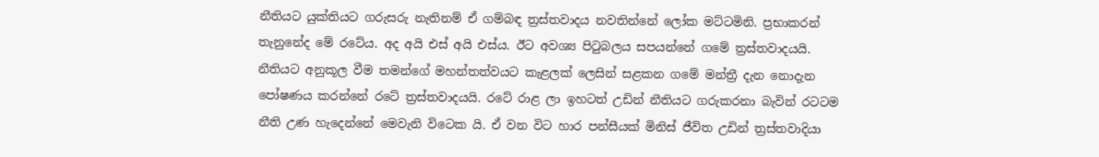නීතියට යුක්තියට ගරුසරු නැතිනම් ඒ ගම්බඳ ත්‍රස්තවාදය නවතින්නේ ලෝක මට්ටමිනි. ප්‍රභාකරන් තැනුනේද මේ රටේය. අද අයි එස් අයි එස්ය. ඊට අවශ්‍ය පිටුබලය සපයන්නේ ගමේ ත්‍රස්තවාදයයි. නීතියට අනුකූල වීම තමන්ගේ මහන්තත්වයට කැළලක් ලෙසින් සළකන ගමේ මන්ත්‍රී දැන නොදැන පෝෂණය කරන්නේ රටේ ත්‍රස්තවාදයයි. රටේ රාළ ලා ඉහටත් උඩින් නීතියට ගරුකරනා බැවින් රටටම නීති උණ හැදෙන්නේ මෙවැනි විටෙක යි. ඒ වන විට හාර පන්සීයක් මිනිස් ජීවිත උඩින් ත්‍රස්තවාදියා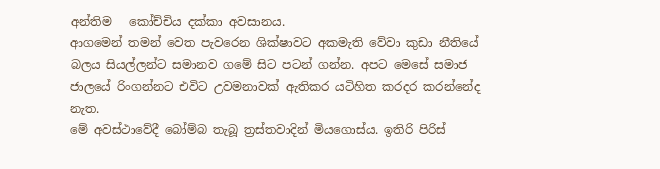අන්තිම   කෝච්චිය දක්කා අවසානය.
ආගමෙන් තමන් වෙත පැවරෙන ශික්ෂාවට අකමැති වේවා කුඩා නීතියේ බලය සියල්ලන්ට සමානව ගමේ සිට පටන් ගන්න. අපට මෙසේ සමාජ ජාලයේ රිංගන්නට එවිට උවමනාවක් ඇතිකර යටිහිත කරදර කරන්නේද නැත.
මේ අවස්ථාවේදී බෝම්බ තැබූ ත්‍රස්තවාදින් මියගොස්ය. ඉතිරි පිරිස්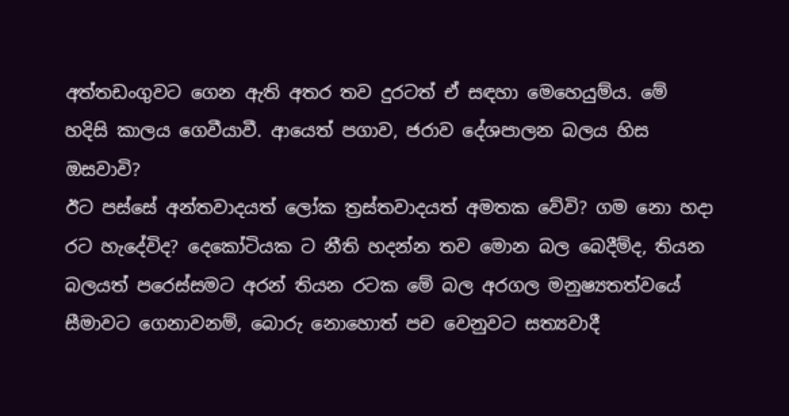අත්තඩංගුවට ගෙන ඇති අතර තව දුරටත් ඒ සඳහා මෙහෙයුම්ය. මේ හදිසි කාලය ගෙවීයාවී. ආයෙත් පගාව, ජරාව දේශපාලන බලය හිස ඔසවාවි?
ඊට පස්සේ අන්තවාදයත් ලෝක ත්‍රස්තවාදයත් අමතක වේවි? ගම නො හදා රට හැදේවිද? දෙකෝටියක ට නීති හදන්න තව මොන බල බෙදීම්ද, තියන බලයත් පරෙස්සමට අරන් තියන රටක මේ බල අරගල මනුෂ්‍යතත්වයේ සීමාවට ගෙනාවනම්, බොරු නොහොත් පච වෙනුවට සත්‍යවාදී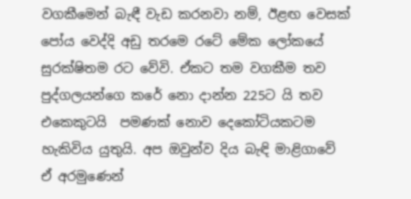වගකීමෙන් බැඳී වැඩ කරනවා නම්, ඊළඟ වෙසක් පෝය වෙද්දි අඩු තරමෙ රටේ මේක ලෝකයේ සුරක්ෂිතම රට වේවි. ඒකට තම වගකීම තව පුද්ගලයන්ගෙ කරේ නො දාන්න 225ට යි තව එකෙකුටයි  පමණක් නොව දෙකෝටියකටම හැකිවිය යුතුයි. අප ඔවුන්ව දිය බැඳි මාළිගාවේ ඒ අරමුණෙන්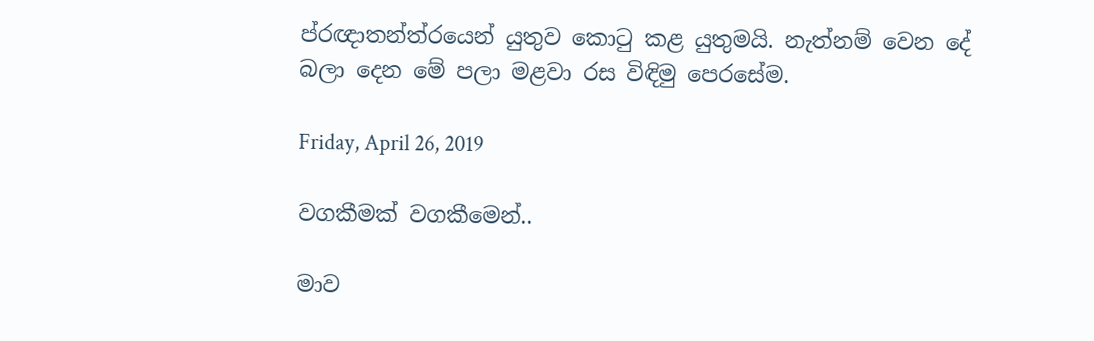ප්රඥාතන්ත්රයෙන් යුතුව කොටු කළ යුතුමයි. නැත්නම් වෙන දේ බලා දෙන මේ පලා මළවා රස විඳිමු පෙරසේම.

Friday, April 26, 2019

වගකීමක් වගකීමෙන්..

මාව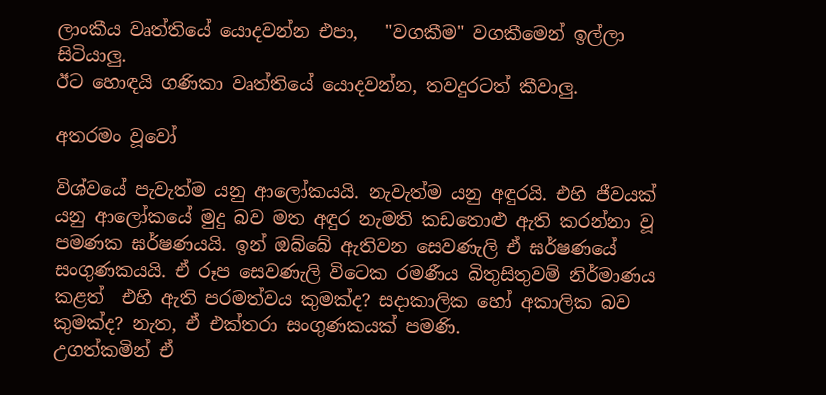ලාංකීය වෘත්තියේ යොදවන්න එපා,   "වගකීම" වගකීමෙන් ඉල්ලා සිටියාලු.
ඊට හොඳයි ගණිකා වෘත්තියේ යොදවන්න, තවදුරටත් කීවාලු.

අතරමං වූවෝ

විශ්වයේ පැවැත්ම යනු ආලෝකයයි. නැවැත්ම යනු අඳුරයි. එහි ජීවයක් යනු ආලෝකයේ මුදු බව මත අඳුර නැමති කඩතොළු ඇති කරන්නා වූ පමණක ඝර්ෂණයයි. ඉන් ඔබ්බේ ඇතිවන සෙවණැලි ඒ ඝර්ෂණයේ සංගුණකයයි. ඒ රූප සෙවණැලි විටෙක රමණීය බිතුසිතුවම් නිර්මාණය කළත්  එහි ඇති පරමත්වය කුමක්ද? සදාකාලික හෝ අකාලික බව කුමක්ද? නැත, ඒ එක්තරා සංගුණකයක් පමණි.
උගත්කමින් ඒ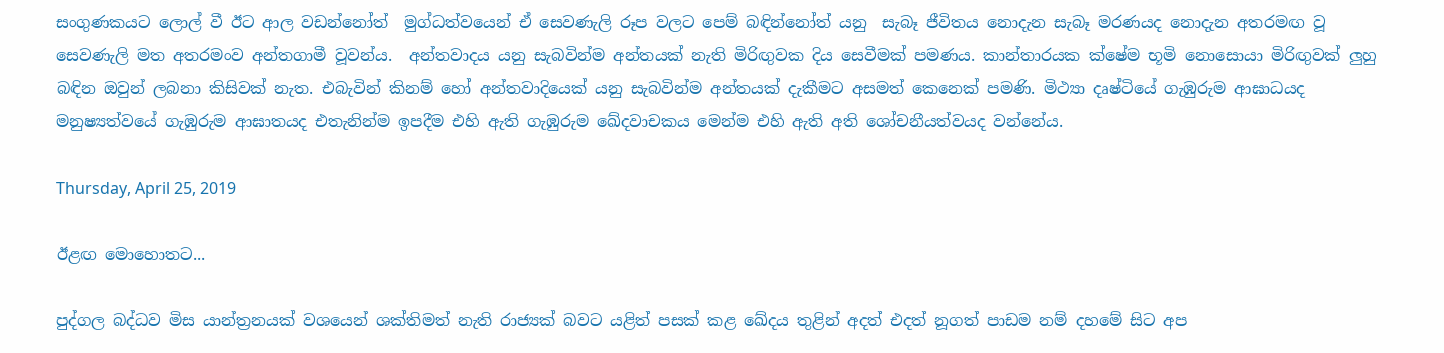සංගුණකයට ලොල් වී ඊට ආල වඩන්නෝත්  මුග්ධත්වයෙන් ඒ සෙවණැලි රූප වලට පෙම් බඳින්නෝත් යනු  සැබෑ ජීවිතය නොදැන සැබෑ මරණයද නොදැන අතරමඟ වූ සෙවණැලි මත අතරමංව අන්තගාමී වූවන්ය.  අන්තවාදය යනු සැබවින්ම අන්තයක් නැති මිරිඟුවක දිය සෙවීමක් පමණය. කාන්තාරයක ක්ෂේම භූමි නොසොයා මිරිඟුවක් ලුහු බඳින ඔවුන් ලබනා කිසිවක් නැත. එබැවින් කිනම් හෝ අන්තවාදියෙක් යනු සැබවින්ම අන්තයක් දැකීමට අසමත් කෙනෙක් පමණි. මිථ්‍යා දෘෂ්ටියේ ගැඹුරුම ආඝාධයද මනුෂ්‍යත්වයේ ගැඹුරුම ආඝාතයද එතැනින්ම ඉපදීම එහි ඇති ගැඹුරුම ඛේදවාචකය මෙන්ම එහි ඇති අති ශෝචනීයත්වයද වන්නේය.

Thursday, April 25, 2019

ඊළඟ මොහොතට...

පුද්ගල බද්ධව මිස යාන්ත්‍රනයක් වශයෙන් ශක්තිමත් නැති රාජ්‍යක් බවට යළිත් පසක් කළ ඛේදය තුළින් අදත් එදත් නූගත් පාඩම නම් දහමේ සිට අප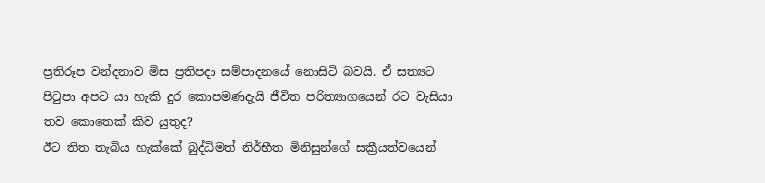ප්‍රතිරූප වන්දනාව මිස ප්‍රතිපදා සම්පාදනයේ නොසිටි බවයි. ඒ සත්‍යට පිටුපා අපට යා හැකි දුර කොපමණදැයි ජීවිත පරිත්‍යාගයෙන් රට වැසියා තව කොතෙක් කිව යුතුද?
ඊට තිත තැබිය හැක්කේ බුද්ධිමත් නිර්භීත මිනිසුන්ගේ සක්‍රීයත්වයෙන්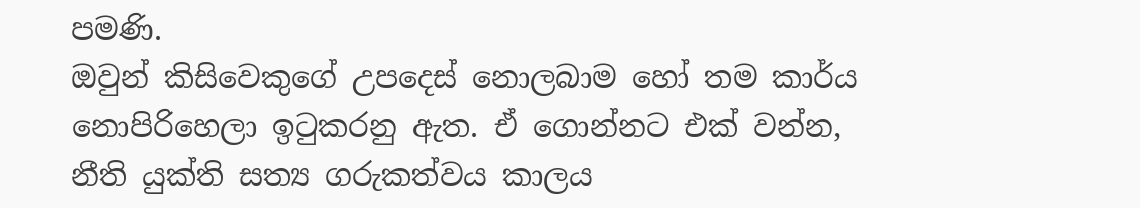පමණි.
ඔවුන් කිසිවෙකුගේ උපදෙස් නොලබාම හෝ තම කාර්ය නොපිරිහෙලා ඉටුකරනු ඇත. ඒ ගොන්නට එක් වන්න,
නීති යුක්ති සත්‍ය ගරුකත්වය කාලය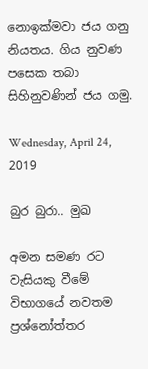නොඉක්මවා ජය ගනු නියතය. ගිය නුවණ පසෙක තබා සිහිනුවණින් ජය ගමු.

Wednesday, April 24, 2019

බුර බුරා.. මුඛ

අමන සමණ රට වැසියකු වීමේ විභාගයේ නවතම ප්‍රශ්නෝත්තර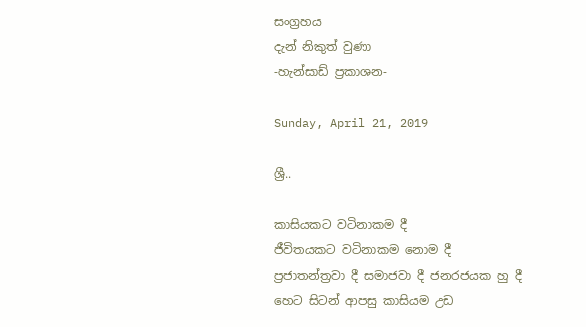සංග්‍රහය
දැන් නිකුත් වුණා
-හැන්සාඩ් ප්‍රකාශන-

Sunday, April 21, 2019

ශ්‍රී..

කාසියකට වටිනාකම දී
ජීවිතයකට වටිනාකම නොම දී
ප්‍රජාතන්ත්‍රවා දී සමාජවා දී ජනරජයක හු දී
හෙට සිටන් ආපසු කාසියම උඩ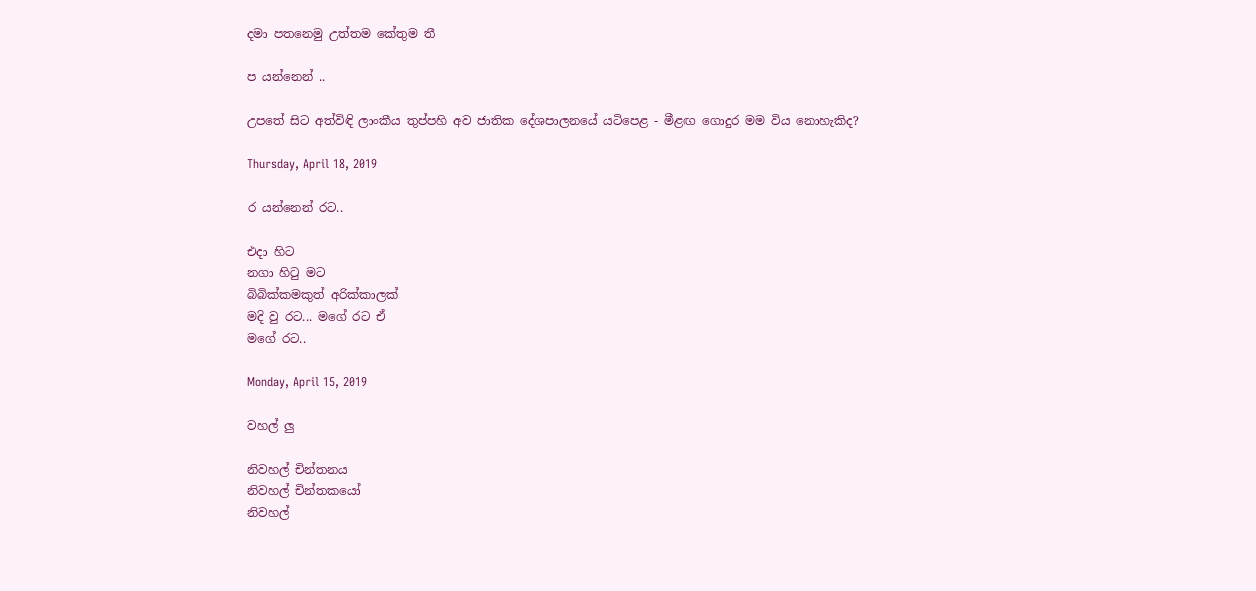දමා පතනෙමු උත්තම කේතුම තී

ප යන්නෙන් ..

උපතේ සිට අත්විඳි ලාංකීය තුප්පහි අව ජාතික දේශපාලනයේ යටිපෙළ - මීළඟ ගොදුර මම විය නොහැකිද?

Thursday, April 18, 2019

ර යන්නෙන් රට..

එදා හිට
නගා හිටු මට
බිබික්කමකුත් අරික්කාලක්
මදි වු රට... මගේ රට ඒ
මගේ රට..

Monday, April 15, 2019

වහල් ලු

නිවහල් චින්තනය
නිවහල් චින්තකයෝ
නිවහල්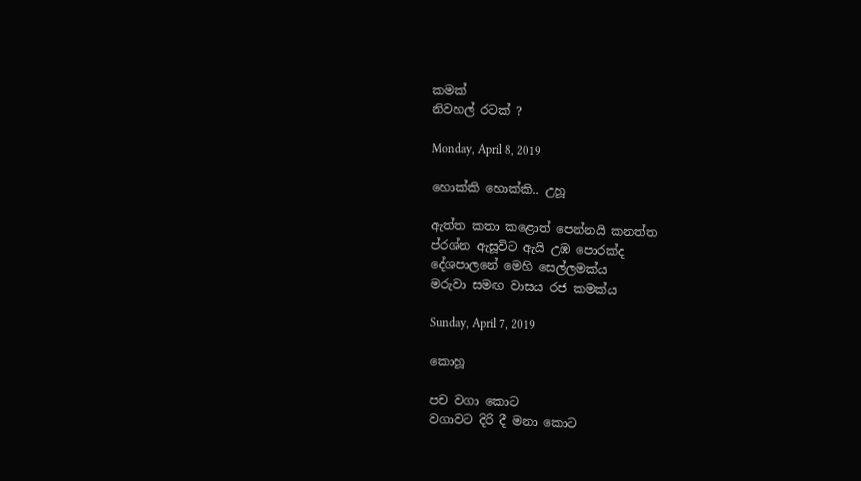කමක්
නිවහල් රටක් ?

Monday, April 8, 2019

හොක්කි හොක්කි.. උහූ

ඇත්ත කතා කළොත් පෙන්නයි කනත්ත
ප්රශ්න ඇසූවිට ඇයි උඹ පොරක්ද
දේශපාලනේ මෙහි සෙල්ලමක්ය
මරුවා සමඟ වාසය රජ කමක්ය

Sunday, April 7, 2019

කොහූ

පච වගා කොට
වගාවට දිරි දී මනා කොට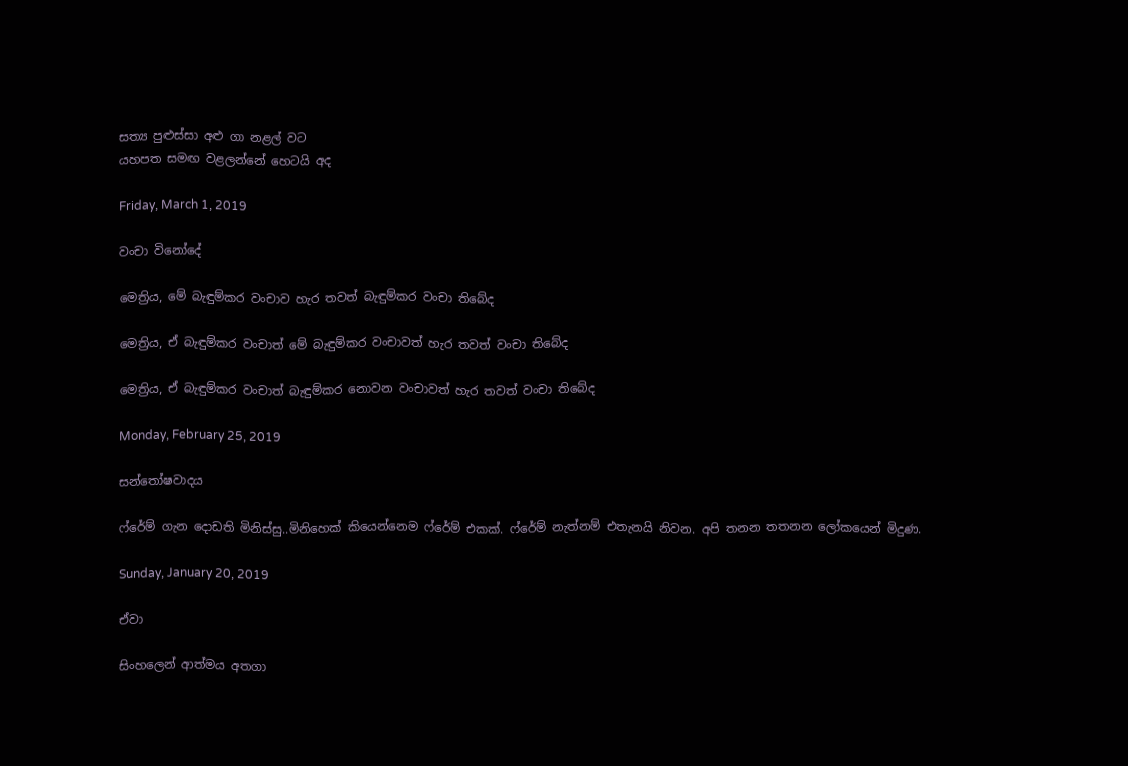සත්‍ය පුළුස්සා අළු ගා නළල් වට
යහපත සමඟ වළලන්නේ හෙටයි අද

Friday, March 1, 2019

වංචා විනෝදේ

මෙත්‍රිය, මේ බැඳුම්කර වංචාව හැර තවත් බැඳුම්කර වංචා තිබේද

මෙත්‍රිය, ඒ බැඳුම්කර වංචාත් මේ බැඳුම්කර වංචාවත් හැර තවත් වංචා තිබේද

මෙත්‍රිය, ඒ බැඳුම්කර වංචාත් බැඳුම්කර නොවන වංචාවත් හැර තවත් වංචා තිබේද

Monday, February 25, 2019

සන්තෝෂවාදය

ෆ්රේම් ගැන දොඩති මිනිස්සු..මිනිහෙක් කියෙන්නෙම ෆ්රේම් එකක්. ෆ්රේම් නැත්නම් එතැනයි නිවන. අපි තනන තතනන ලෝකයෙන් මිදුණ.

Sunday, January 20, 2019

ඒවා

සිංහලෙන් ආත්මය අතගා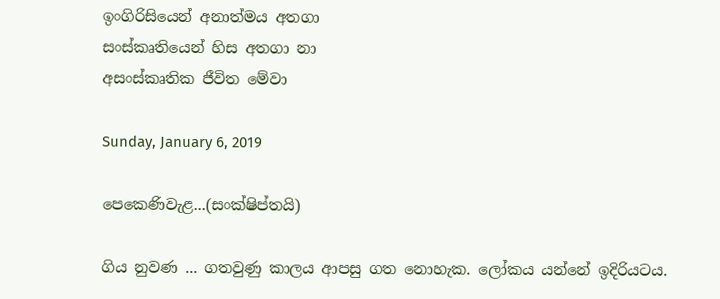ඉංගිරිසියෙන් අනාත්මය අතගා
සංස්කෘතියෙන් හිස අතගා නා
අසංස්කෘතික ජීවිත මේවා

Sunday, January 6, 2019

පෙකෙණිවැළ...(සංක්ෂිප්තයි)

ගිය නුවණ ... ගතවුණු කාලය ආපසු ගත නොහැක. ලෝකය යන්නේ ඉදිරියටය.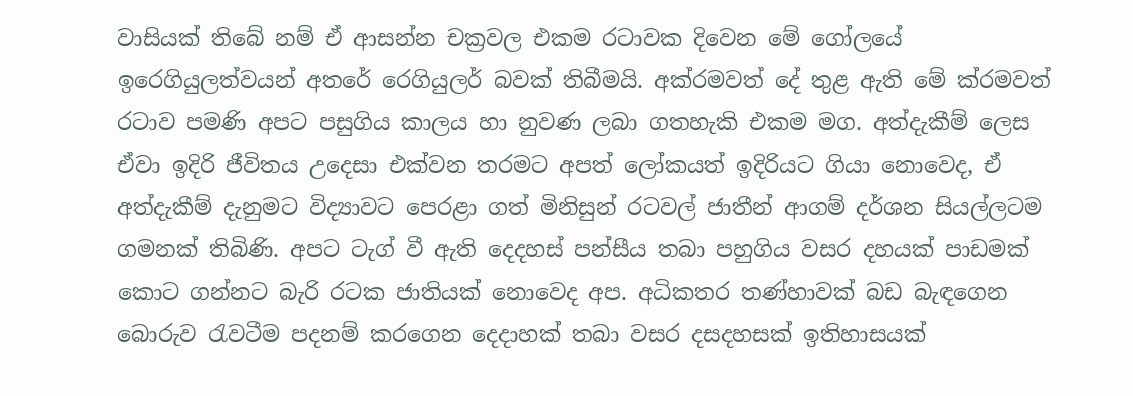වාසියක් තිබේ නම් ඒ ආසන්න චක්‍රවල එකම රටාවක දිවෙන මේ ගෝලයේ ඉරෙගියුලත්වයන් අතරේ රෙගියුලර් බවක් තිබීමයි. අක්රමවත් දේ තුළ ඇති මේ ක්රමවත් රටාව පමණි අපට පසුගිය කාලය හා නුවණ ලබා ගතහැකි එකම මග. අත්දැකීම් ලෙස ඒවා ඉදිරි ජීවිතය උදෙසා එක්වන තරමට අපත් ලෝකයත් ඉදිරියට ගියා නොවෙද, ඒ අත්දැකීම් දැනුමට විද්‍යාවට පෙරළා ගත් මිනිසුන් රටවල් ජාතීන් ආගම් දර්ශන සියල්ලටම ගමනක් තිබිණි. අපට ටැග් වී ඇති දෙදහස් පන්සීය තබා පහුගිය වසර දහයක් පාඩමක් කොට ගන්නට බැරි රටක ජාතියක් නොවෙද අප. අධිකතර තණ්හාවක් බඩ බැඳගෙන බොරුව රැවටීම පදනම් කරගෙන දෙදාහක් තබා වසර දසදහසක් ඉතිහාසයක්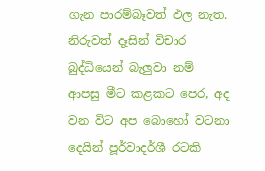ගැන පාරම්බෑවත් ඵල නැත. නිරුවත් දෑසින් විචාර බුද්ධියෙන් බැලුවා නම් ආපසු මීට කළකට පෙර, අද වන විට අප බොහෝ වටනා දෙයින් පූර්වාදර්ශී රටකි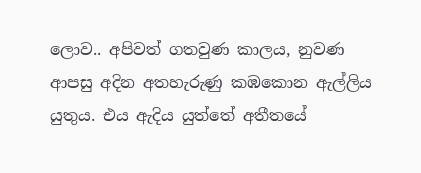ලොව.. අපිවත් ගතවුණ කාලය, නුවණ ආපසු අදින අතහැරුණු කඹකොන ඇල්ලිය යුතුය. එය ඇදිය යුත්තේ අතීතයේ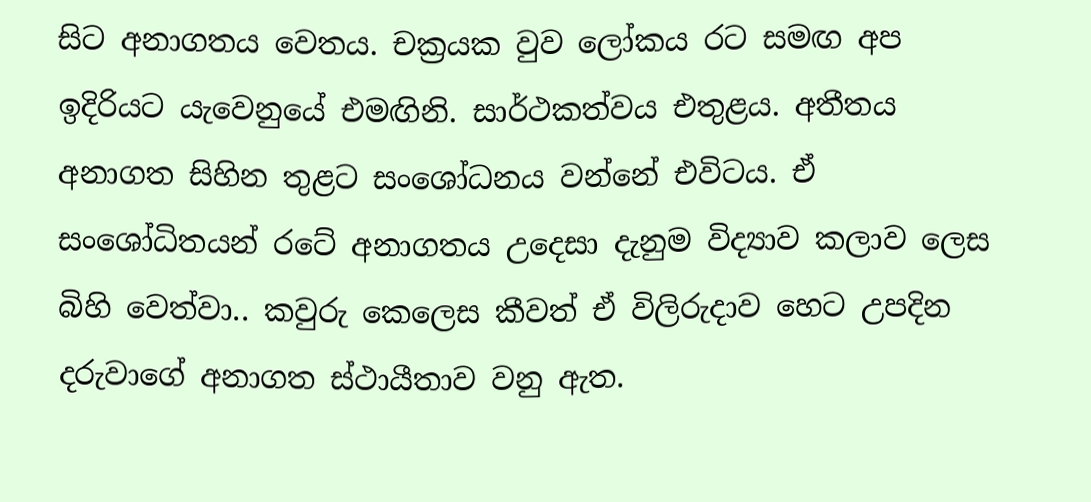සිට අනාගතය වෙතය. චක්‍රයක වුව ලෝකය රට සමඟ අප ඉදිරියට යැවෙනුයේ එමඟිනි. සාර්ථකත්වය එතුළය. අතීතය අනාගත සිහින තුළට සංශෝධනය වන්නේ එවිටය. ඒ සංශෝධිතයන් රටේ අනාගතය උදෙසා දැනුම විද්‍යාව කලාව ලෙස බිහි වෙත්වා.. කවුරු කෙලෙස කීවත් ඒ විලිරුදාව හෙට උපදින දරුවාගේ අනාගත ස්ථායීතාව වනු ඇත.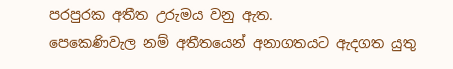පරපුරක අතීත උරුමය වනු ඇත.
පෙකෙණිවැල නම් අතීතයෙන් අනාගතයට ඇදගත යුතු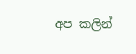අප කලින්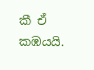කී ඒ කඹයයි.